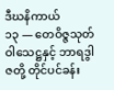ဒီဃနိကာယ်
၁၃ — တေဝိဇ္ဇသုတ်
ဝါသေဋ္ဌနှင့် ဘာရဒွါဇတို့ တိုင်ပင်ခန်း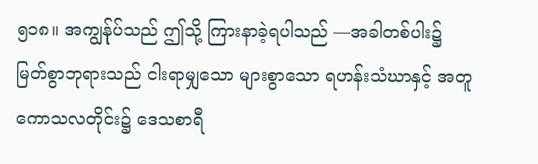၅၁၈။ အကျွန်ုပ်သည် ဤသို့ ကြားနာခဲ့ရပါသည် —အခါတစ်ပါး၌ မြတ်စွာဘုရားသည် ငါးရာမျှသော များစွာသော ရဟန်းသံဃာနှင့် အတူ ကောသလတိုင်း၌ ဒေသစာရီ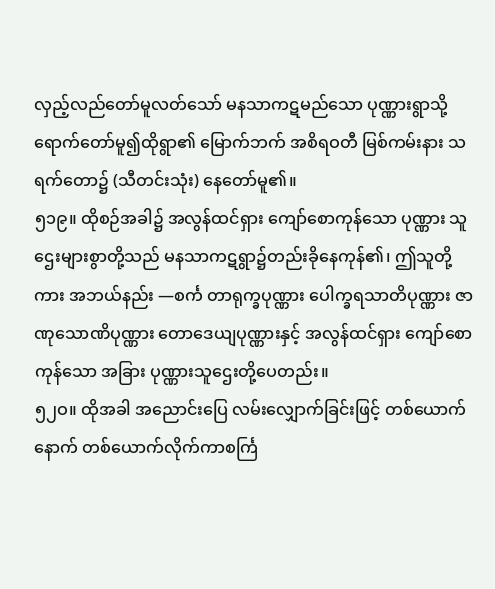လှည့်လည်တော်မူလတ်သော် မနသာကဋမည်သော ပုဏ္ဏားရွာသို့ ရောက်တော်မူ၍ထိုရွာ၏ မြောက်ဘက် အစိရဝတီ မြစ်ကမ်းနား သရက်တော၌ (သီတင်းသုံး) နေတော်မူ၏။
၅၁၉။ ထိုစဉ်အခါ၌ အလွန်ထင်ရှား ကျော်စောကုန်သော ပုဏ္ဏား သူဌေးများစွာတို့သည် မနသာကဋရွာ၌တည်းခိုနေကုန်၏၊ ဤသူတို့ကား အဘယ်နည်း —စင်္က တာရုက္ခပုဏ္ဏား ပေါက္ခရသာတိပုဏ္ဏား ဇာဏုသောဏိပုဏ္ဏား တောဒေယျပုဏ္ဏားနှင့် အလွန်ထင်ရှား ကျော်စောကုန်သော အခြား ပုဏ္ဏားသူဌေးတို့ပေတည်း။
၅၂ဝ။ ထိုအခါ အညောင်းပြေ လမ်းလျှောက်ခြင်းဖြင့် တစ်ယောက်နောက် တစ်ယောက်လိုက်ကာစင်္ကြ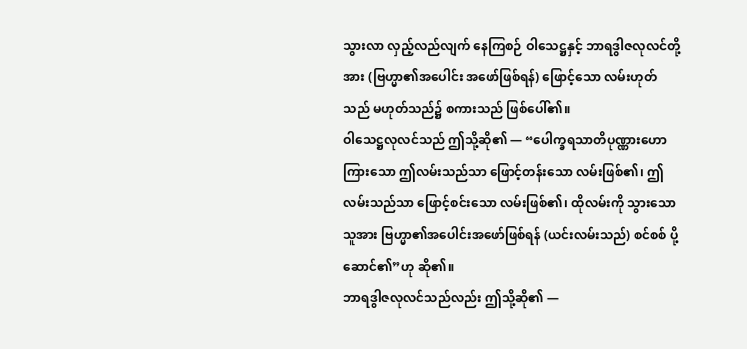သွားလာ လှည့်လည်လျက် နေကြစဉ် ဝါသေဋ္ဌနှင့် ဘာရဒွါဇလုလင်တို့အား (ဗြဟ္မာ၏အပေါင်း အဖော်ဖြစ်ရန်) ဖြောင့်သော လမ်းဟုတ်သည် မဟုတ်သည်၌ စကားသည် ဖြစ်ပေါ်၏။
ဝါသေဋ္ဌလုလင်သည် ဤသို့ဆို၏ — “ပေါက္ခရသာတိပုဏ္ဏားဟောကြားသော ဤလမ်းသည်သာ ဖြောင့်တန်းသော လမ်းဖြစ်၏၊ ဤလမ်းသည်သာ ဖြောင့်စင်းသော လမ်းဖြစ်၏၊ ထိုလမ်းကို သွားသော သူအား ဗြဟ္မာ၏အပေါင်းအဖော်ဖြစ်ရန် (ယင်းလမ်းသည်) စင်စစ် ပို့ဆောင်၏”ဟု ဆို၏။
ဘာရဒွါဇလုလင်သည်လည်း ဤသို့ဆို၏ —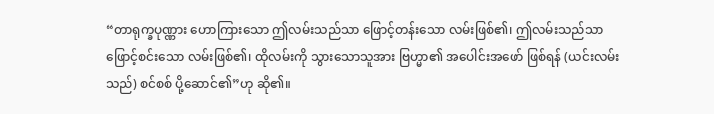“တာရုက္ခပုဏ္ဏား ဟောကြားသော ဤလမ်းသည်သာ ဖြောင့်တန်းသော လမ်းဖြစ်၏၊ ဤလမ်းသည်သာ ဖြောင့်စင်းသော လမ်းဖြစ်၏၊ ထိုလမ်းကို သွားသောသူအား ဗြဟ္မာ၏ အပေါင်းအဖော် ဖြစ်ရန် (ယင်းလမ်းသည်) စင်စစ် ပို့ဆောင်၏”ဟု ဆို၏။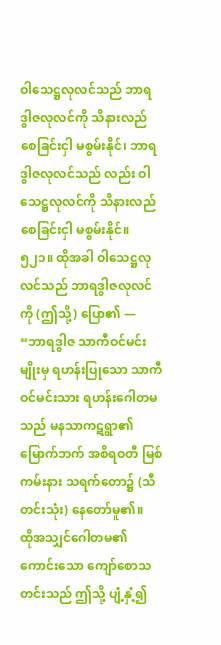ဝါသေဋ္ဌလုလင်သည် ဘာရဒွါဇလုလင်ကို သိနားလည်စေခြင်းငှါ မစွမ်းနိုင်၊ ဘာရဒွါဇလုလင်သည် လည်း ဝါသေဋ္ဌလုလင်ကို သိနားလည်စေခြင်းငှါ မစွမ်းနိုင်။
၅၂၁။ ထိုအခါ ဝါသေဋ္ဌလုလင်သည် ဘာရဒွါဇလုလင်ကို (ဤသို့) ပြော၏ — “ဘာရဒွါဇ သာကီဝင်မင်းမျိုးမှ ရဟန်းပြုသော သာကီဝင်မင်းသား ရဟန်းဂေါတမသည် မနသာကဋရွာ၏ မြောက်ဘက် အစိရဝတီ မြစ်ကမ်းနား သရက်တော၌ (သီတင်းသုံး) နေတော်မူ၏။
ထိုအသျှင်ဂေါတမ၏ ကောင်းသော ကျော်စောသတင်းသည် ဤသို့ ပျံ့နှံ့၍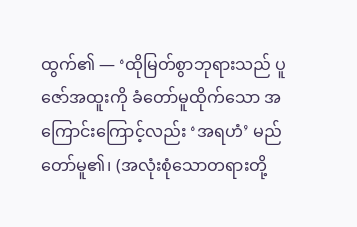ထွက်၏ — ‘ထိုမြတ်စွာဘုရားသည် ပူဇော်အထူးကို ခံတော်မူထိုက်သော အကြောင်းကြောင့်လည်း ‘အရဟံ’ မည်တော်မူ၏၊ (အလုံးစုံသောတရားတို့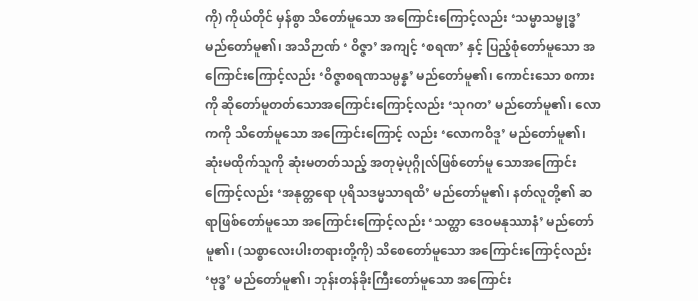ကို) ကိုယ်တိုင် မှန်စွာ သိတော်မူသော အကြောင်းကြောင့်လည်း ‘သမ္မာသမ္ဗုဒ္ဓ’ မည်တော်မူ၏၊ အသိဉာဏ် ‘ ဝိဇ္ဇာ’ အကျင့် ‘စရဏ’ နှင့် ပြည့်စုံတော်မူသော အကြောင်းကြောင့်လည်း ‘ဝိဇ္ဇာစရဏသမ္ပန္န’ မည်တော်မူ၏၊ ကောင်းသော စကားကို ဆိုတော်မူတတ်သောအကြောင်းကြောင့်လည်း ‘သုဂတ’ မည်တော်မူ၏၊ လောကကို သိတော်မူသော အကြောင်းကြောင့် လည်း ‘လောကဝိဒူ’ မည်တော်မူ၏၊ ဆုံးမထိုက်သူကို ဆုံးမတတ်သည့် အတုမဲ့ပုဂ္ဂိုလ်ဖြစ်တော်မူ သောအကြောင်းကြောင့်လည်း ‘အနုတ္တရော ပုရိသဒမ္မသာရထိ’ မည်တော်မူ၏၊ နတ်လူတို့၏ ဆရာဖြစ်တော်မူသော အကြောင်းကြောင့်လည်း ‘သတ္ထာ ဒေဝမနုဿာနံ’ မည်တော်မူ၏၊ (သစ္စာလေးပါးတရားတို့ကို) သိစေတော်မူသော အကြောင်းကြောင့်လည်း ‘ဗုဒ္ဓ’ မည်တော်မူ၏၊ ဘုန်းတန်ခိုးကြီးတော်မူသော အကြောင်း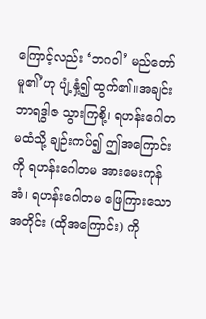ကြောင့်လည်း ‘ဘဂဝါ’ မည်တော်မူ၏’ဟု ပျံ့နှံ့၍ ထွက်၏။အချင်း ဘာရဒွါဇ သွားကြစို့၊ ရဟန်းဂေါတမထံသို့ ချဉ်းကပ်၍ ဤအကြောင်းကို ရဟန်းဂေါတမ အားမေးကုန်အံ၊ ရဟန်းဂေါတမ ဖြေကြားသောအတိုင်း (ထိုအကြောင်း) ကို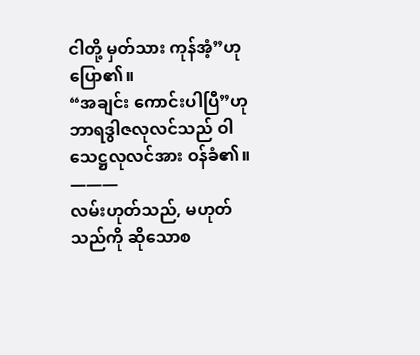ငါတို့ မှတ်သား ကုန်အံ့”ဟုပြော၏။
“အချင်း ကောင်းပါပြီ”ဟု ဘာရဒွါဇလုလင်သည် ဝါသေဋ္ဌလုလင်အား ဝန်ခံ၏။
———
လမ်းဟုတ်သည်, မဟုတ်သည်ကို ဆိုသောစ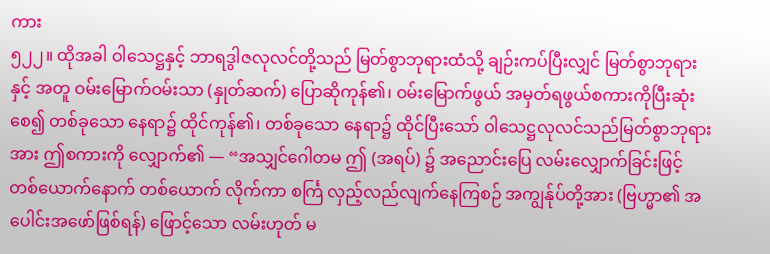ကား
၅၂၂။ ထိုအခါ ဝါသေဋ္ဌနှင့် ဘာရဒွါဇလုလင်တို့သည် မြတ်စွာဘုရားထံသို့ ချဉ်းကပ်ပြီးလျှင် မြတ်စွာဘုရားနှင့် အတူ ဝမ်းမြောက်ဝမ်းသာ (နှုတ်ဆက်) ပြောဆိုကုန်၏၊ ဝမ်းမြောက်ဖွယ် အမှတ်ရဖွယ်စကားကိုပြီးဆုံးစေ၍ တစ်ခုသော နေရာ၌ ထိုင်ကုန်၏၊ တစ်ခုသော နေရာ၌ ထိုင်ပြီးသော် ဝါသေဋ္ဌလုလင်သည်မြတ်စွာဘုရားအား ဤစကားကို လျှောက်၏ — “အသျှင်ဂေါတမ ဤ (အရပ်) ၌ အညောင်းပြေ လမ်းလျှောက်ခြင်းဖြင့် တစ်ယောက်နောက် တစ်ယောက် လိုက်ကာ စင်္ကြ လှည့်လည်လျက်နေကြစဉ် အကျွန်ုပ်တို့အား (ဗြဟ္မာ၏ အပေါင်းအဖော်ဖြစ်ရန်) ဖြောင့်သော လမ်းဟုတ် မ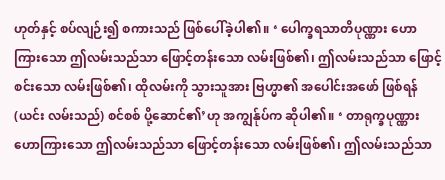ဟုတ်နှင့် စပ်လျဉ်း၍ စကားသည် ဖြစ်ပေါ်ခဲ့ပါ၏။ ‘ ပေါက္ခရသာတိပုဏ္ဏား ဟောကြားသော ဤလမ်းသည်သာ ဖြောင့်တန်းသော လမ်းဖြစ်၏၊ ဤလမ်းသည်သာ ဖြောင့်စင်းသော လမ်းဖြစ်၏၊ ထိုလမ်းကို သွားသူအား ဗြဟ္မာ၏ အပေါင်းအဖော် ဖြစ်ရန် (ယင်း လမ်းသည်) စင်စစ် ပို့ဆောင်၏’ဟု အကျွန်ုပ်က ဆိုပါ၏။ ‘ တာရုက္ခပုဏ္ဏား ဟောကြားသော ဤလမ်းသည်သာ ဖြောင့်တန်းသော လမ်းဖြစ်၏၊ ဤလမ်းသည်သာ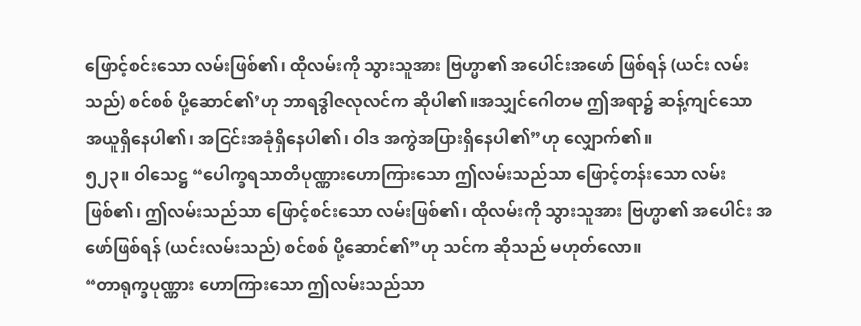ဖြောင့်စင်းသော လမ်းဖြစ်၏၊ ထိုလမ်းကို သွားသူအား ဗြဟ္မာ၏ အပေါင်းအဖော် ဖြစ်ရန် (ယင်း လမ်းသည်) စင်စစ် ပို့ဆောင်၏’ဟု ဘာရဒွါဇလုလင်က ဆိုပါ၏။အသျှင်ဂေါတမ ဤအရာ၌ ဆန့်ကျင်သော အယူရှိနေပါ၏၊ အငြင်းအခုံရှိနေပါ၏၊ ဝါဒ အကွဲအပြားရှိနေပါ၏”ဟု လျှောက်၏။
၅၂၃။ ဝါသေဋ္ဌ “ပေါက္ခရသာတိပုဏ္ဏားဟောကြားသော ဤလမ်းသည်သာ ဖြောင့်တန်းသော လမ်းဖြစ်၏၊ ဤလမ်းသည်သာ ဖြောင့်စင်းသော လမ်းဖြစ်၏၊ ထိုလမ်းကို သွားသူအား ဗြဟ္မာ၏ အပေါင်း အဖော်ဖြစ်ရန် (ယင်းလမ်းသည်) စင်စစ် ပို့ဆောင်၏”ဟု သင်က ဆိုသည် မဟုတ်လော။
“တာရုက္ခပုဏ္ဏား ဟောကြားသော ဤလမ်းသည်သာ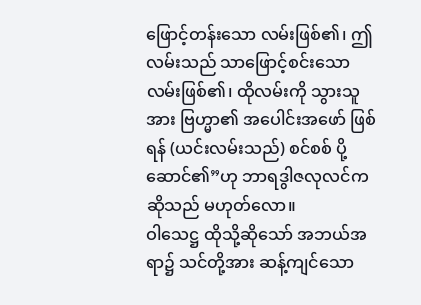ဖြောင့်တန်းသော လမ်းဖြစ်၏၊ ဤလမ်းသည် သာဖြောင့်စင်းသော လမ်းဖြစ်၏၊ ထိုလမ်းကို သွားသူအား ဗြဟ္မာ၏ အပေါင်းအဖော် ဖြစ်ရန် (ယင်းလမ်းသည်) စင်စစ် ပို့ဆောင်၏”ဟု ဘာရဒွါဇလုလင်က ဆိုသည် မဟုတ်လော။
ဝါသေဋ္ဌ ထိုသို့ဆိုသော် အဘယ်အရာ၌ သင်တို့အား ဆန့်ကျင်သော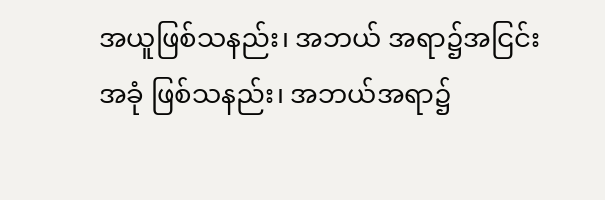အယူဖြစ်သနည်း၊ အဘယ် အရာ၌အငြင်းအခုံ ဖြစ်သနည်း၊ အဘယ်အရာ၌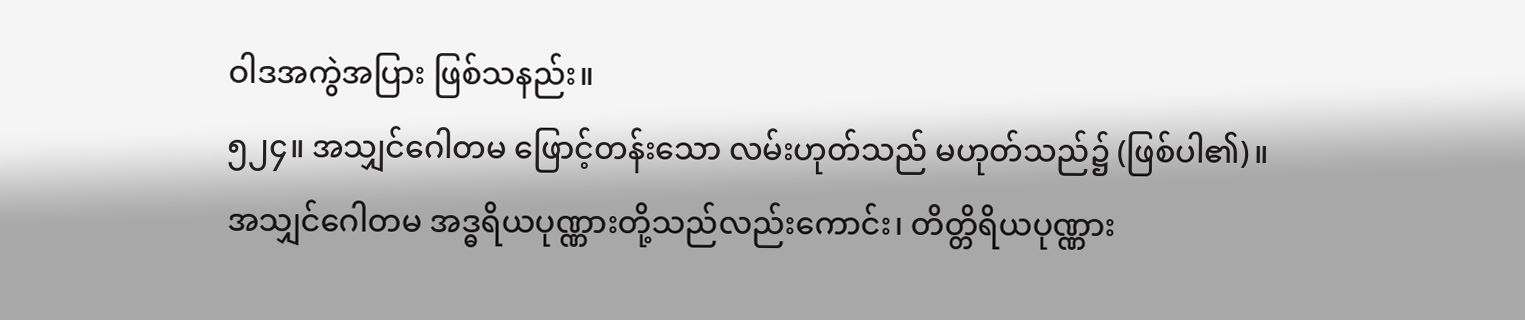ဝါဒအကွဲအပြား ဖြစ်သနည်း။
၅၂၄။ အသျှင်ဂေါတမ ဖြောင့်တန်းသော လမ်းဟုတ်သည် မဟုတ်သည်၌ (ဖြစ်ပါ၏)။
အသျှင်ဂေါတမ အဒ္ဓရိယပုဏ္ဏားတို့သည်လည်းကောင်း၊ တိတ္တိရိယပုဏ္ဏား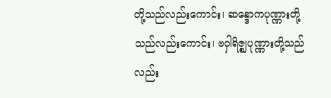တို့သည်လည်းကောင်း၊ ဆန္ဒောကပုဏ္ဏားတို့သည်လည်းကောင်း၊ ဗဝှါရိဇ္ဈပုဏ္ဏားတို့သည်လည်း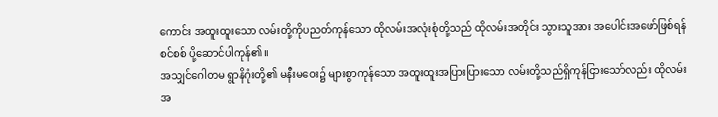ကောင်း အထူးထူးသော လမ်းတို့ကိုပညတ်ကုန်သော ထိုလမ်းအလုံးစုံတို့သည် ထိုလမ်းအတိုင်း သွားသူအား အပေါင်းအဖော်ဖြစ်ရန်စင်စစ် ပို့ဆောင်ပါကုန်၏။
အသျှင်ဂေါတမ ရွာနိဂုံးတို့၏ မနီးမဝေး၌ များစွာကုန်သော အထူးထူးအပြားပြားသော လမ်းတို့သည်ရှိကုန်ငြားသော်လည်း ထိုလမ်းအ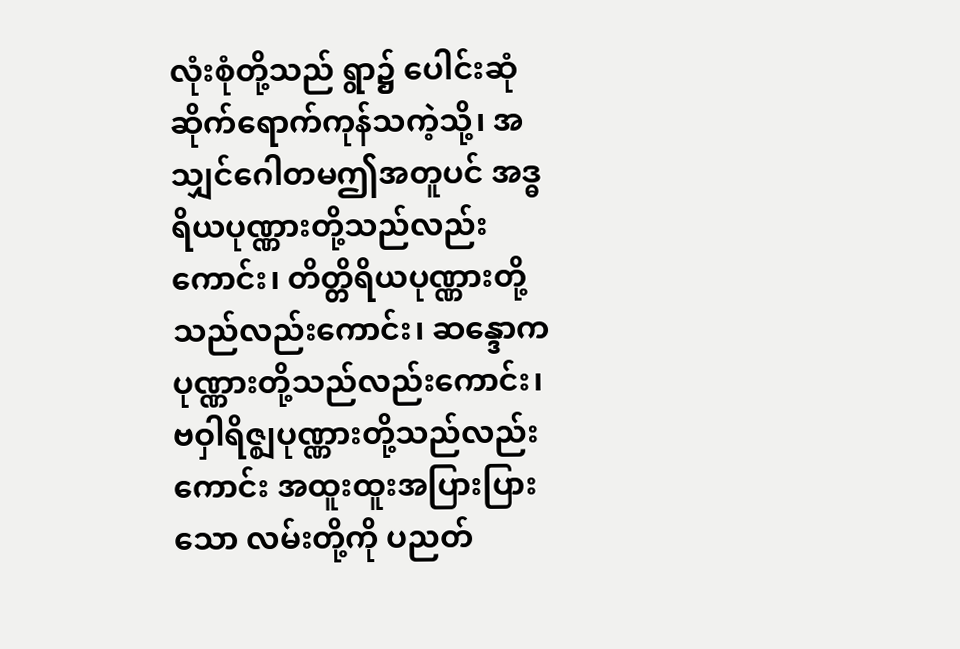လုံးစုံတို့သည် ရွာ၌ ပေါင်းဆုံဆိုက်ရောက်ကုန်သကဲ့သို့၊ အသျှင်ဂေါတမဤအတူပင် အဒ္ဓရိယပုဏ္ဏားတို့သည်လည်းကောင်း၊ တိတ္တိရိယပုဏ္ဏားတို့သည်လည်းကောင်း၊ ဆန္ဒောကပုဏ္ဏားတို့သည်လည်းကောင်း၊ ဗဝှါရိဇ္ဈပုဏ္ဏားတို့သည်လည်းကောင်း အထူးထူးအပြားပြားသော လမ်းတို့ကို ပညတ်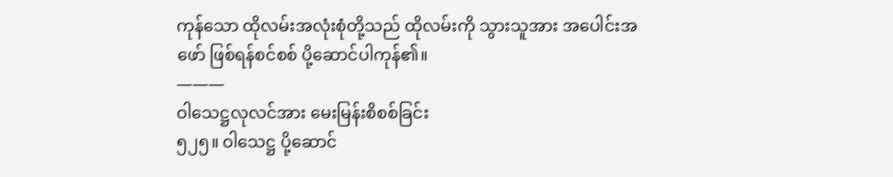ကုန်သော ထိုလမ်းအလုံးစုံတို့သည် ထိုလမ်းကို သွားသူအား အပေါင်းအဖော် ဖြစ်ရန်စင်စစ် ပို့ဆောင်ပါကုန်၏။
———
ဝါသေဋ္ဌလုလင်အား မေးမြန်းစိစစ်ခြင်း
၅၂၅။ ဝါသေဋ္ဌ ပို့ဆောင်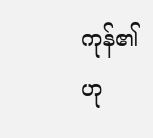ကုန်၏ဟု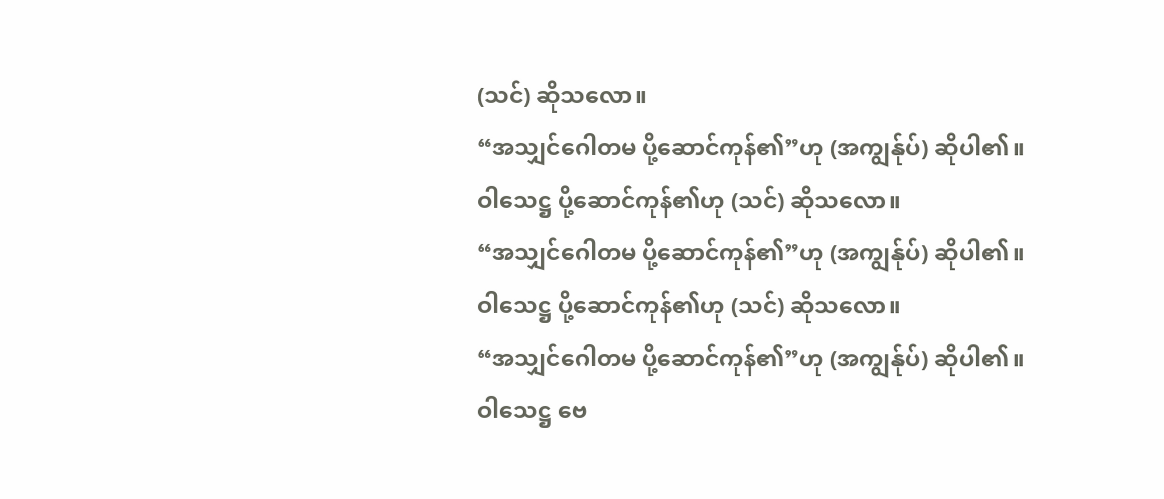(သင်) ဆိုသလော။
“အသျှင်ဂေါတမ ပို့ဆောင်ကုန်၏”ဟု (အကျွန်ုပ်) ဆိုပါ၏။
ဝါသေဋ္ဌ ပို့ဆောင်ကုန်၏ဟု (သင်) ဆိုသလော။
“အသျှင်ဂေါတမ ပို့ဆောင်ကုန်၏”ဟု (အကျွန်ုပ်) ဆိုပါ၏။
ဝါသေဋ္ဌ ပို့ဆောင်ကုန်၏ဟု (သင်) ဆိုသလော။
“အသျှင်ဂေါတမ ပို့ဆောင်ကုန်၏”ဟု (အကျွန်ုပ်) ဆိုပါ၏။
ဝါသေဋ္ဌ ဗေ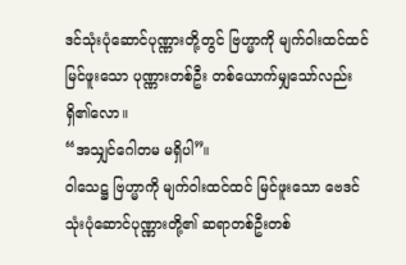ဒင်သုံးပုံဆောင်ပုဏ္ဏားတို့တွင် ဗြဟ္မာကို မျက်ဝါးထင်ထင်မြင်ဖူးသော ပုဏ္ဏားတစ်ဦး တစ်ယောက်မျှသော်လည်း ရှိ၏လော။
“အသျှင်ဂေါတမ မရှိပါ”။
ဝါသေဋ္ဌ ဗြဟ္မာကို မျက်ဝါးထင်ထင် မြင်ဖူးသော ဗေဒင်သုံးပုံဆောင်ပုဏ္ဏားတို့၏ ဆရာတစ်ဦးတစ်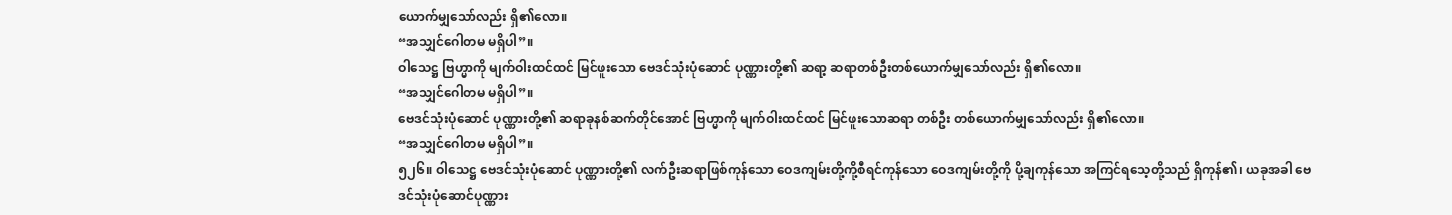ယောက်မျှသော်လည်း ရှိ၏လော။
“အသျှင်ဂေါတမ မရှိပါ”။
ဝါသေဋ္ဌ ဗြဟ္မာကို မျက်ဝါးထင်ထင် မြင်ဖူးသော ဗေဒင်သုံးပုံဆောင် ပုဏ္ဏားတို့၏ ဆရာ့ ဆရာတစ်ဦးတစ်ယောက်မျှသော်လည်း ရှိ၏လော။
“အသျှင်ဂေါတမ မရှိပါ”။
ဗေဒင်သုံးပုံဆောင် ပုဏ္ဏားတို့၏ ဆရာခုနစ်ဆက်တိုင်အောင် ဗြဟ္မာကို မျက်ဝါးထင်ထင် မြင်ဖူးသောဆရာ တစ်ဦး တစ်ယောက်မျှသော်လည်း ရှိ၏လော။
“အသျှင်ဂေါတမ မရှိပါ”။
၅၂၆။ ဝါသေဋ္ဌ ဗေဒင်သုံးပုံဆောင် ပုဏ္ဏားတို့၏ လက်ဦးဆရာဖြစ်ကုန်သော ဝေဒကျမ်းတို့ကို့စီရင်ကုန်သော ဝေဒကျမ်းတို့ကို ပို့ချကုန်သော အကြင်ရသေ့တို့သည် ရှိကုန်၏၊ ယခုအခါ ဗေဒင်သုံးပုံဆောင်ပုဏ္ဏား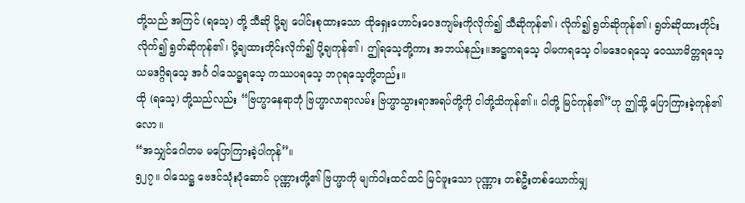တို့သည် အကြင် (ရသေ့) တို့ သီဆို ပို့ချ ပေါင်းစုထားသော ထိုရှေးဟောင်းဝေဒကျမ်းကိုလိုက်၍ သီဆိုကုန်၏၊ လိုက်၍ ရွတ်ဆိုကုန်၏၊ ရွတ်ဆိုထားတိုင်း လိုက်၍ ရွတ်ဆိုကုန်၏၊ ပို့ချထားတိုင်းလိုက်၍ ပို့ချကုန်၏၊ ဤရသေ့တို့ကား အဘယ်နည်း။အဋ္ဌကရသေ့ ဝါမကရသေ့ ဝါမဒေဝရသေ့ ဝေဿာမိတ္တရသေ့ ယမဒဂ္ဂိရသေ့ အင်္ဂ ဝါသေဋ္ဌရသေ့ ကဿပရသေ့ ဘဂုရသေ့တို့တည်း။
ထို (ရသေ့) တို့သည်လည်း “ဗြဟ္မာနေရာဘုံ ဗြဟ္မာလာရာလမ်း ဗြဟ္မာသွားရာအရပ်တို့ကို ငါတို့သိကုန်၏။ ငါတို့ မြင်ကုန်၏”ဟု ဤသို့ ပြောကြားခဲ့ကုန်၏လော။
“အသျှင်ဂေါတမ မပြောကြားခဲ့ပါကုန်”။
၅၂၇။ ဝါသေဋ္ဌ ဗေဒင်သုံးပုံဆောင် ပုဏ္ဏားတို့၏ ဗြဟ္မာကို မျက်ဝါးထင်ထင် မြင်ဖူးသော ပုဏ္ဏား တစ်ဦးတစ်ယောက်မျှ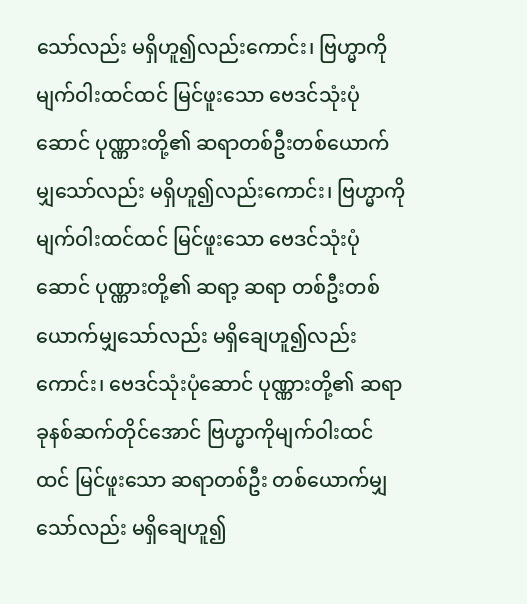သော်လည်း မရှိဟူ၍လည်းကောင်း၊ ဗြဟ္မာကို မျက်ဝါးထင်ထင် မြင်ဖူးသော ဗေဒင်သုံးပုံဆောင် ပုဏ္ဏားတို့၏ ဆရာတစ်ဦးတစ်ယောက်မျှသော်လည်း မရှိဟူ၍လည်းကောင်း၊ ဗြဟ္မာကိုမျက်ဝါးထင်ထင် မြင်ဖူးသော ဗေဒင်သုံးပုံဆောင် ပုဏ္ဏားတို့၏ ဆရာ့ ဆရာ တစ်ဦးတစ်ယောက်မျှသော်လည်း မရှိချေဟူ၍လည်းကောင်း၊ ဗေဒင်သုံးပုံဆောင် ပုဏ္ဏားတို့၏ ဆရာခုနစ်ဆက်တိုင်အောင် ဗြဟ္မာကိုမျက်ဝါးထင်ထင် မြင်ဖူးသော ဆရာတစ်ဦး တစ်ယောက်မျှသော်လည်း မရှိချေဟူ၍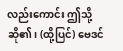လည်းကောင်း ဤသို့ဆို၏၊ (ထို့ပြင်) ဗေဒင်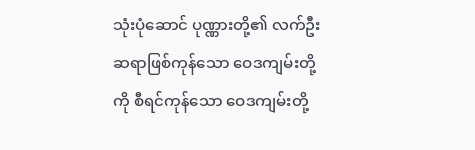သုံးပုံဆောင် ပုဏ္ဏားတို့၏ လက်ဦးဆရာဖြစ်ကုန်သော ဝေဒကျမ်းတို့ကို စီရင်ကုန်သော ဝေဒကျမ်းတို့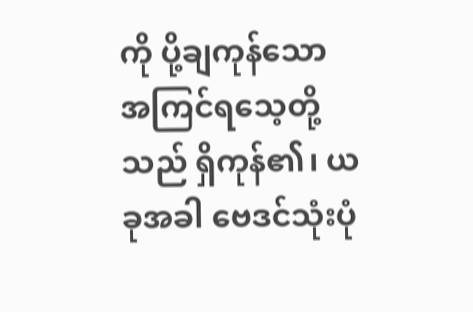ကို ပို့ချကုန်သော အကြင်ရသေ့တို့သည် ရှိကုန်၏၊ ယခုအခါ ဗေဒင်သုံးပုံ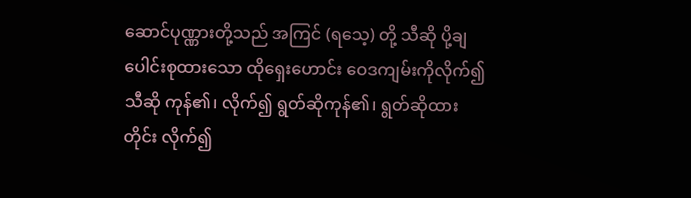ဆောင်ပုဏ္ဏားတို့သည် အကြင် (ရသေ့) တို့ သီဆို ပို့ချ ပေါင်းစုထားသော ထိုရှေးဟောင်း ဝေဒကျမ်းကိုလိုက်၍ သီဆို ကုန်၏၊ လိုက်၍ ရွတ်ဆိုကုန်၏၊ ရွတ်ဆိုထားတိုင်း လိုက်၍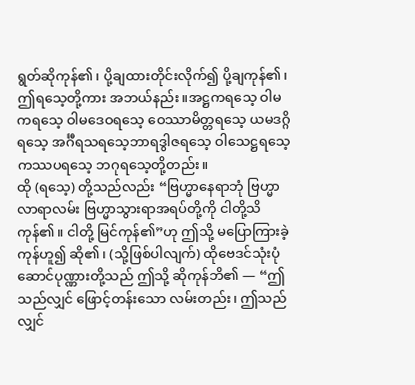ရွတ်ဆိုကုန်၏၊ ပို့ချထားတိုင်းလိုက်၍ ပို့ချကုန်၏၊ ဤရသေ့တို့ကား အဘယ်နည်း။အဋ္ဌကရသေ့ ဝါမကရသေ့ ဝါမဒေဝရသေ့ ဝေဿာမိတ္တရသေ့ ယမဒဂ္ဂိရသေ့ အင်္ဂီရသရသေ့ဘာရဒွါဇရသေ့ ဝါသေဋ္ဌရသေ့ ကဿပရသေ့ ဘဂုရသေ့တို့တည်း။
ထို (ရသေ့) တို့သည်လည်း “ဗြဟ္မာနေရာဘုံ ဗြဟ္မာလာရာလမ်း ဗြဟ္မာသွားရာအရပ်တို့ကို ငါတို့သိကုန်၏။ ငါတို့ မြင်ကုန်၏”ဟု ဤသို့ မပြောကြားခဲ့ကုန်ဟူ၍ ဆို၏၊ (သို့ဖြစ်ပါလျက်) ထိုဗေဒင်သုံးပုံဆောင်ပုဏ္ဏားတို့သည် ဤသို့ ဆိုကုန်ဘိ၏ — “ဤသည်လျှင် ဖြောင့်တန်းသော လမ်းတည်း၊ ဤသည်လျှင်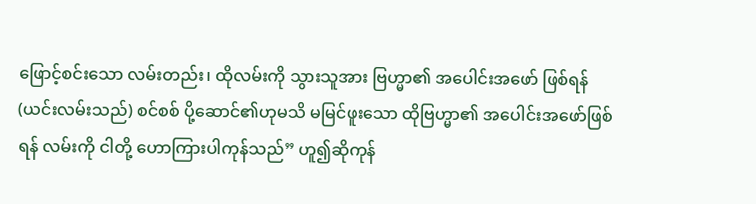ဖြောင့်စင်းသော လမ်းတည်း၊ ထိုလမ်းကို သွားသူအား ဗြဟ္မာ၏ အပေါင်းအဖော် ဖြစ်ရန် (ယင်းလမ်းသည်) စင်စစ် ပို့ဆောင်၏ဟုမသိ မမြင်ဖူးသော ထိုဗြဟ္မာ၏ အပေါင်းအဖော်ဖြစ်ရန် လမ်းကို ငါတို့ ဟောကြားပါကုန်သည်” ဟူ၍ဆိုကုန်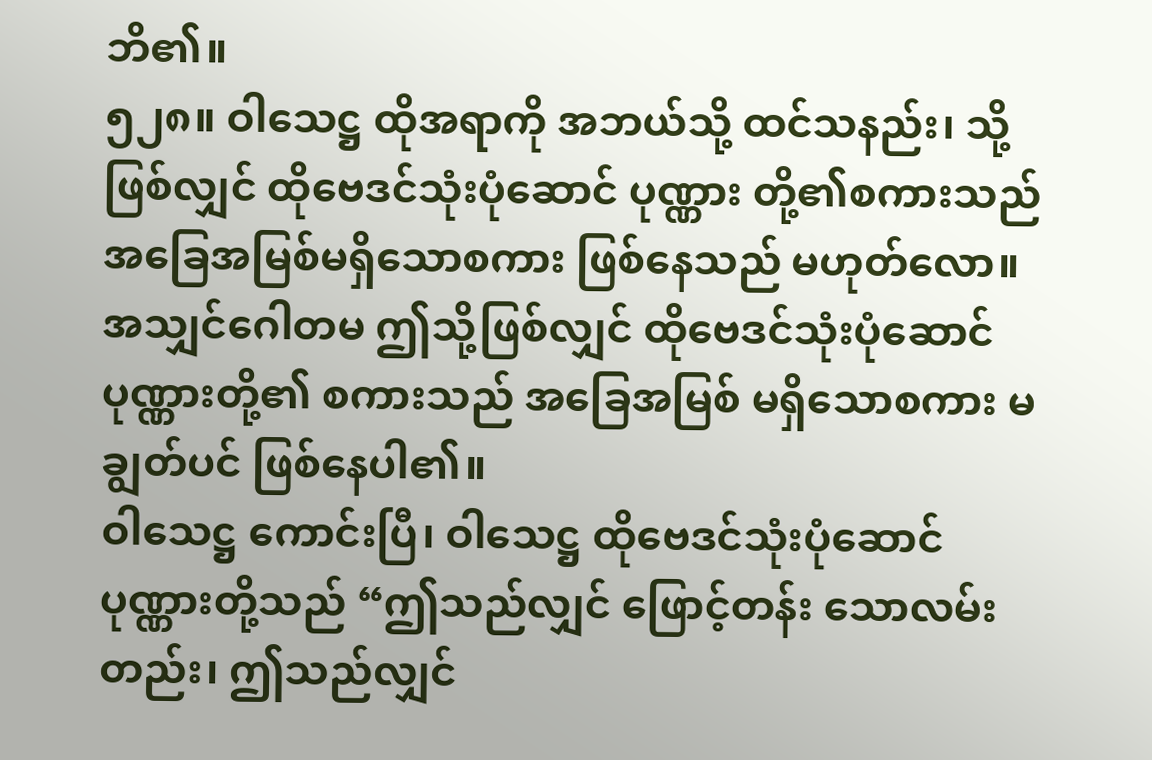ဘိ၏။
၅၂၈။ ဝါသေဋ္ဌ ထိုအရာကို အဘယ်သို့ ထင်သနည်း၊ သို့ဖြစ်လျှင် ထိုဗေဒင်သုံးပုံဆောင် ပုဏ္ဏား တို့၏စကားသည် အခြေအမြစ်မရှိသောစကား ဖြစ်နေသည် မဟုတ်လော။
အသျှင်ဂေါတမ ဤသို့ဖြစ်လျှင် ထိုဗေဒင်သုံးပုံဆောင် ပုဏ္ဏားတို့၏ စကားသည် အခြေအမြစ် မရှိသောစကား မချွတ်ပင် ဖြစ်နေပါ၏။
ဝါသေဋ္ဌ ကောင်းပြီ၊ ဝါသေဋ္ဌ ထိုဗေဒင်သုံးပုံဆောင် ပုဏ္ဏားတို့သည် “ဤသည်လျှင် ဖြောင့်တန်း သောလမ်းတည်း၊ ဤသည်လျှင်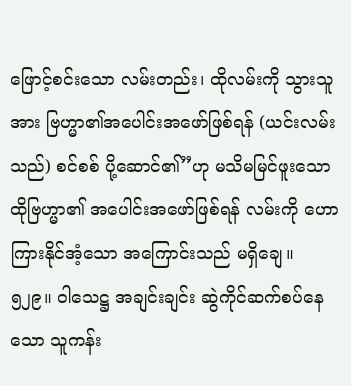ဖြောင့်စင်းသော လမ်းတည်း၊ ထိုလမ်းကို သွားသူအား ဗြဟ္မာ၏အပေါင်းအဖော်ဖြစ်ရန် (ယင်းလမ်းသည်) စင်စစ် ပို့ဆောင်၏”ဟု မသိမမြင်ဖူးသော ထိုဗြဟ္မာ၏ အပေါင်းအဖော်ဖြစ်ရန် လမ်းကို ဟောကြားနိုင်အံ့သော အကြောင်းသည် မရှိချေ။
၅၂၉။ ဝါသေဋ္ဌ အချင်းချင်း ဆွဲကိုင်ဆက်စပ်နေသော သူကန်း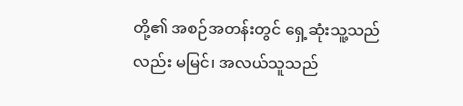တို့၏ အစဉ်အတန်းတွင် ရှေ့ဆုံးသူ့သည်လည်း မမြင်၊ အလယ်သူသည်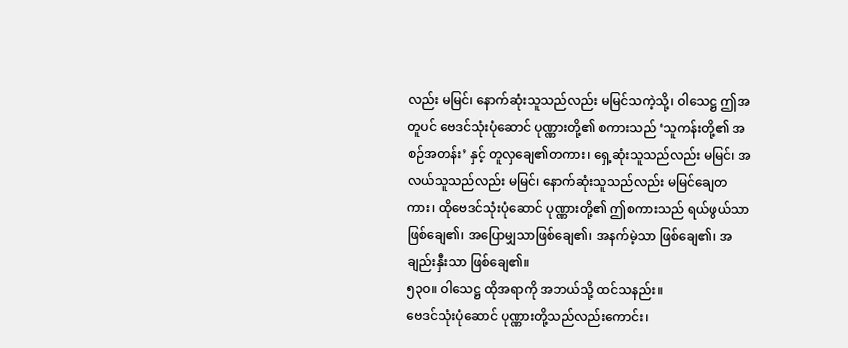လည်း မမြင်၊ နောက်ဆုံးသူသည်လည်း မမြင်သကဲ့သို့၊ ဝါသေဋ္ဌ ဤအတူပင် ဗေဒင်သုံးပုံဆောင် ပုဏ္ဏားတို့၏ စကားသည် ‘သူကန်းတို့၏ အစဉ်အတန်း’ နှင့် တူလှချေ၏တကား၊ ရှေ့ဆုံးသူသည်လည်း မမြင်၊ အလယ်သူသည်လည်း မမြင်၊ နောက်ဆုံးသူသည်လည်း မမြင်ချေတကား၊ ထိုဗေဒင်သုံးပုံဆောင် ပုဏ္ဏားတို့၏ ဤစကားသည် ရယ်ဖွယ်သာ ဖြစ်ချေ၏၊ အပြောမျှသာဖြစ်ချေ၏၊ အနက်မဲ့သာ ဖြစ်ချေ၏၊ အချည်းနှီးသာ ဖြစ်ချေ၏။
၅၃ဝ။ ဝါသေဋ္ဌ ထိုအရာကို အဘယ်သို့ ထင်သနည်း။
ဗေဒင်သုံးပုံဆောင် ပုဏ္ဏားတို့သည်လည်းကောင်း၊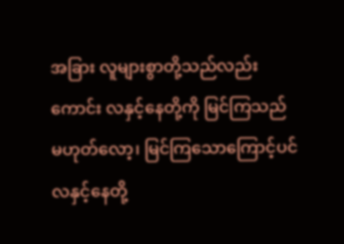အခြား လူများစွာတို့သည်လည်းကောင်း လနှင့်နေတို့ကို မြင်ကြသည် မဟုတ်လော့၊ မြင်ကြသောကြောင့်ပင် လနှင့်နေတို့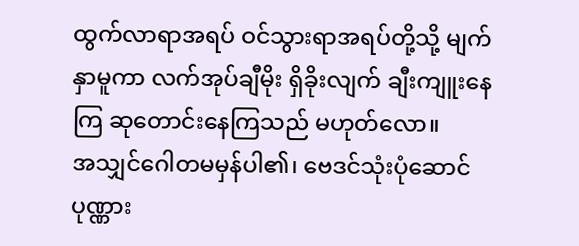ထွက်လာရာအရပ် ဝင်သွားရာအရပ်တို့သို့ မျက်နှာမူကာ လက်အုပ်ချီမိုး ရှိခိုးလျက် ချီးကျူးနေကြ ဆုတောင်းနေကြသည် မဟုတ်လော။
အသျှင်ဂေါတမမှန်ပါ၏၊ ဗေဒင်သုံးပုံဆောင် ပုဏ္ဏား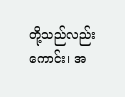တို့သည်လည်းကောင်း၊ အ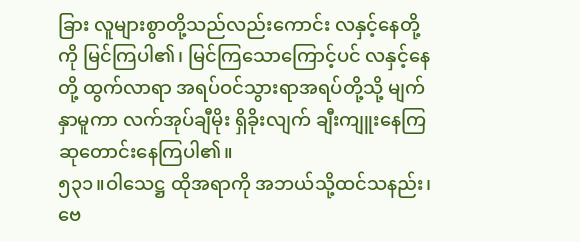ခြား လူများစွာတို့သည်လည်းကောင်း လနှင့်နေတို့ကို မြင်ကြပါ၏၊ မြင်ကြသောကြောင့်ပင် လနှင့်နေတို့ ထွက်လာရာ အရပ်ဝင်သွားရာအရပ်တို့သို့ မျက်နှာမူကာ လက်အုပ်ချီမိုး ရှိခိုးလျက် ချီးကျူးနေကြ ဆုတောင်းနေကြပါ၏။
၅၃၁။ဝါသေဋ္ဌ ထိုအရာကို အဘယ်သို့ထင်သနည်း၊ ဗေ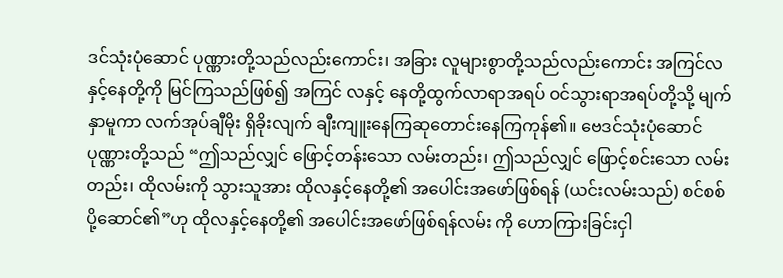ဒင်သုံးပုံဆောင် ပုဏ္ဏားတို့သည်လည်းကောင်း၊ အခြား လူများစွာတို့သည်လည်းကောင်း အကြင်လနှင့်နေတို့ကို မြင်ကြသည်ဖြစ်၍ အကြင် လနှင့် နေတို့ထွက်လာရာအရပ် ဝင်သွားရာအရပ်တို့သို့ မျက်နှာမူကာ လက်အုပ်ချီမိုး ရှိခိုးလျက် ချီးကျူးနေကြဆုတောင်းနေကြကုန်၏။ ဗေဒင်သုံးပုံဆောင်ပုဏ္ဏားတို့သည် “ဤသည်လျှင် ဖြောင့်တန်းသော လမ်းတည်း၊ ဤသည်လျှင် ဖြောင့်စင်းသော လမ်းတည်း၊ ထိုလမ်းကို သွားသူအား ထိုလနှင့်နေတို့၏ အပေါင်းအဖော်ဖြစ်ရန် (ယင်းလမ်းသည်) စင်စစ် ပို့ဆောင်၏”ဟု ထိုလနှင့်နေတို့၏ အပေါင်းအဖော်ဖြစ်ရန်လမ်း ကို ဟောကြားခြင်းငှါ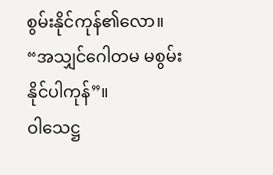စွမ်းနိုင်ကုန်၏လော။
“အသျှင်ဂေါတမ မစွမ်းနိုင်ပါကုန်”။
ဝါသေဋ္ဌ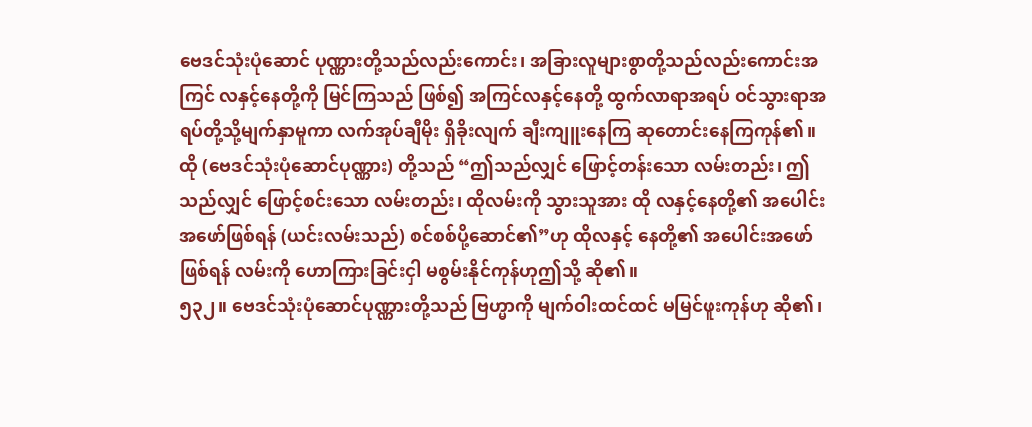ဗေဒင်သုံးပုံဆောင် ပုဏ္ဏားတို့သည်လည်းကောင်း၊ အခြားလူများစွာတို့သည်လည်းကောင်းအကြင် လနှင့်နေတို့ကို မြင်ကြသည် ဖြစ်၍ အကြင်လနှင့်နေတို့ ထွက်လာရာအရပ် ဝင်သွားရာအရပ်တို့သို့မျက်နှာမူကာ လက်အုပ်ချီမိုး ရှိခိုးလျက် ချီးကျူးနေကြ ဆုတောင်းနေကြကုန်၏။ ထို (ဗေဒင်သုံးပုံဆောင်ပုဏ္ဏား) တို့သည် “ဤသည်လျှင် ဖြောင့်တန်းသော လမ်းတည်း၊ ဤသည်လျှင် ဖြောင့်စင်းသော လမ်းတည်း၊ ထိုလမ်းကို သွားသူအား ထို လနှင့်နေတို့၏ အပေါင်းအဖော်ဖြစ်ရန် (ယင်းလမ်းသည်) စင်စစ်ပို့ဆောင်၏”ဟု ထိုလနှင့် နေတို့၏ အပေါင်းအဖော်ဖြစ်ရန် လမ်းကို ဟောကြားခြင်းငှါ မစွမ်းနိုင်ကုန်ဟုဤသို့ ဆို၏။
၅၃၂။ ဗေဒင်သုံးပုံဆောင်ပုဏ္ဏားတို့သည် ဗြဟ္မာကို မျက်ဝါးထင်ထင် မမြင်ဖူးကုန်ဟု ဆို၏၊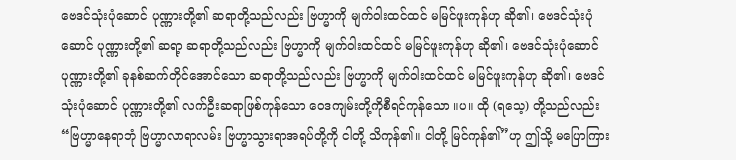ဗေဒင်သုံးပုံဆောင် ပုဏ္ဏားတို့၏ ဆရာတို့သည်လည်း ဗြဟ္မာကို မျက်ဝါးထင်ထင် မမြင်ဖူးကုန်ဟု ဆို၏၊ ဗေဒင်သုံးပုံဆောင် ပုဏ္ဏားတို့၏ ဆရာ့ ဆရာတို့သည်လည်း ဗြဟ္မာကို မျက်ဝါးထင်ထင် မမြင်ဖူးကုန်ဟု ဆို၏၊ ဗေဒင်သုံးပုံဆောင် ပုဏ္ဏားတို့၏ ခုနစ်ဆက်တိုင်အောင်သော ဆရာတို့သည်လည်း ဗြဟ္မာကို မျက်ဝါးထင်ထင် မမြင်ဖူးကုန်ဟု ဆို၏၊ ဗေဒင်သုံးပုံဆောင် ပုဏ္ဏားတို့၏ လက်ဦးဆရာဖြစ်ကုန်သော ဝေဒကျမ်းတို့ကိုစီရင်ကုန်သော ။ပ။ ထို (ရသေ့) တို့သည်လည်း “ဗြဟ္မာနေရာဘုံ ဗြဟ္မာလာရာလမ်း ဗြဟ္မာသွားရာအရပ်တို့ကို ငါတို့ သိကုန်၏။ ငါတို့ မြင်ကုန်၏”ဟု ဤသို့ မပြောကြား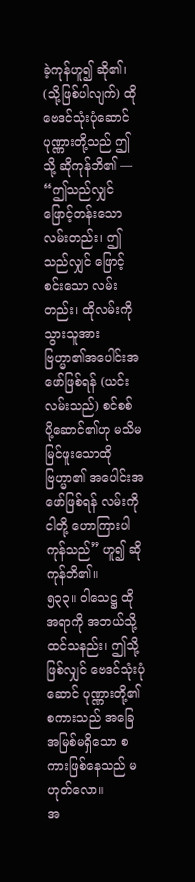ခဲ့ကုန်ဟူ၍ ဆို၏၊ (သို့ဖြစ်ပါလျက်) ထိုဗေဒင်သုံးပုံဆောင် ပုဏ္ဏားတို့သည် ဤသို့ ဆိုကုန်ဘိ၏ — “ဤသည်လျှင် ဖြောင့်တန်းသော လမ်းတည်း၊ ဤသည်လျှင် ဖြောင့်စင်းသော လမ်းတည်း၊ ထိုလမ်းကိုသွားသူအား ဗြဟ္မာ၏အပေါင်းအဖော်ဖြစ်ရန် (ယင်းလမ်းသည်) စင်စစ် ပို့ဆောင်၏ဟု မသိမမြင်ဖူးသောထိုဗြဟ္မာ၏ အပေါင်းအဖော်ဖြစ်ရန် လမ်းကို ငါတို့ ဟောကြားပါကုန်သည်” ဟူ၍ ဆိုကုန်ဘိ၏။
၅၃၃။ ဝါသေဋ္ဌ ထိုအရာကို အဘယ်သို့ ထင်သနည်း၊ ဤသို့ဖြစ်လျှင် ဗေဒင်သုံးပုံဆောင် ပုဏ္ဏားတို့၏စကားသည် အခြေအမြစ်မရှိသော စကားဖြစ်နေသည် မဟုတ်လော။
အ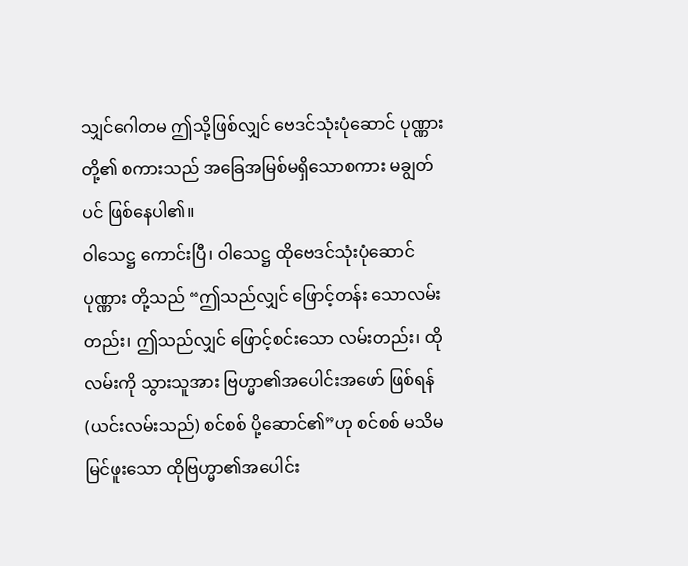သျှင်ဂေါတမ ဤသို့ဖြစ်လျှင် ဗေဒင်သုံးပုံဆောင် ပုဏ္ဏားတို့၏ စကားသည် အခြေအမြစ်မရှိသောစကား မချွတ်ပင် ဖြစ်နေပါ၏။
ဝါသေဋ္ဌ ကောင်းပြီ၊ ဝါသေဋ္ဌ ထိုဗေဒင်သုံးပုံဆောင် ပုဏ္ဏား တို့သည် “ဤသည်လျှင် ဖြောင့်တန်း သောလမ်းတည်း၊ ဤသည်လျှင် ဖြောင့်စင်းသော လမ်းတည်း၊ ထိုလမ်းကို သွားသူအား ဗြဟ္မာ၏အပေါင်းအဖော် ဖြစ်ရန် (ယင်းလမ်းသည်) စင်စစ် ပို့ဆောင်၏”ဟု စင်စစ် မသိမမြင်ဖူးသော ထိုဗြဟ္မာ၏အပေါင်း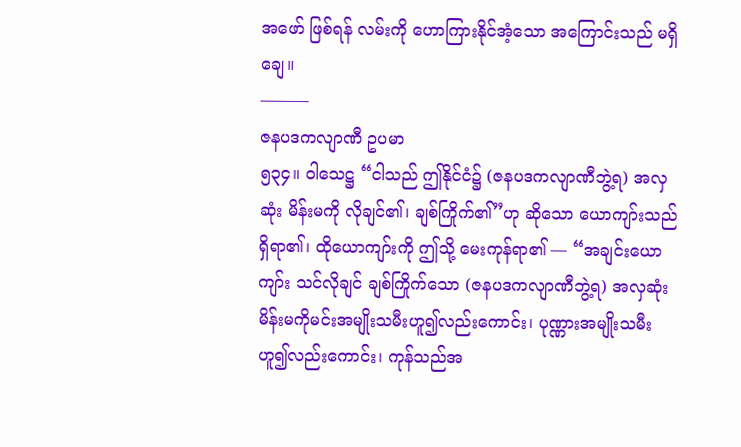အဖော် ဖြစ်ရန် လမ်းကို ဟောကြားနိုင်အံ့သော အကြောင်းသည် မရှိချေ။
———
ဇနပဒကလျာဏီ ဥပမာ
၅၃၄။ ဝါသေဋ္ဌ “ငါသည် ဤနိုင်ငံ၌ (ဇနပဒကလျာဏီဘွဲ့ရ) အလှဆုံး မိန်းမကို လိုချင်၏၊ ချစ်ကြိုက်၏”ဟု ဆိုသော ယောကျာ်းသည် ရှိရာ၏၊ ထိုယောကျာ်းကို ဤသို့ မေးကုန်ရာ၏ — “အချင်းယောကျာ်း သင်လိုချင် ချစ်ကြိုက်သော (ဇနပဒကလျာဏီဘွဲ့ရ) အလှဆုံးမိန်းမကိုမင်းအမျိုးသမီးဟူ၍လည်းကောင်း၊ ပုဏ္ဏားအမျိုးသမီးဟူ၍လည်းကောင်း၊ ကုန်သည်အ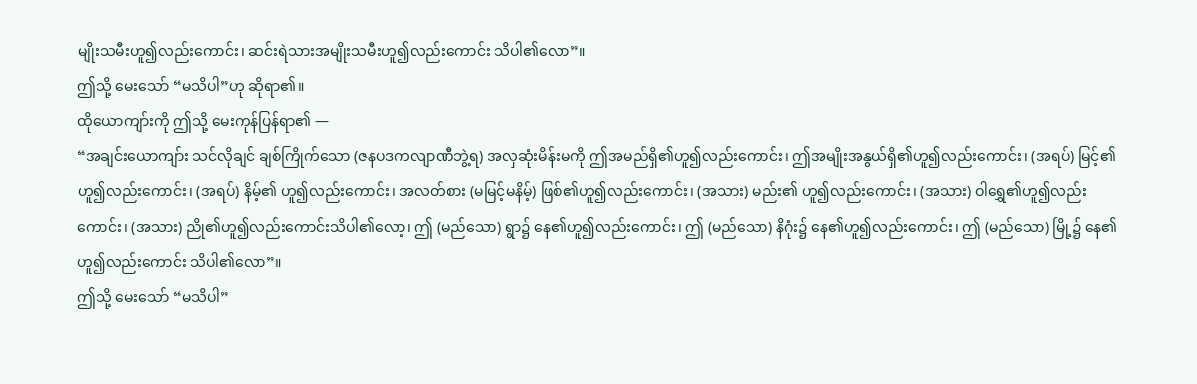မျိုးသမီးဟူ၍လည်းကောင်း၊ ဆင်းရဲသားအမျိုးသမီးဟူ၍လည်းကောင်း သိပါ၏လော”။
ဤသို့ မေးသော် “မသိပါ”ဟု ဆိုရာ၏။
ထိုယောကျာ်းကို ဤသို့ မေးကုန်ပြန်ရာ၏ —
“အချင်းယောကျာ်း သင်လိုချင် ချစ်ကြိုက်သော (ဇနပဒကလျာဏီဘွဲ့ရ) အလှဆုံးမိန်းမကို ဤအမည်ရှိ၏ဟူ၍လည်းကောင်း၊ ဤအမျိုးအနွယ်ရှိ၏ဟူ၍လည်းကောင်း၊ (အရပ်) မြင့်၏ဟူ၍လည်းကောင်း၊ (အရပ်) နိမ့်၏ ဟူ၍လည်းကောင်း၊ အလတ်စား (မမြင့်မနိမ့်) ဖြစ်၏ဟူ၍လည်းကောင်း၊ (အသား) မည်း၏ ဟူ၍လည်းကောင်း၊ (အသား) ဝါရွှေ၏ဟူ၍လည်းကောင်း၊ (အသား) ညို၏ဟူ၍လည်းကောင်းသိပါ၏လော့၊ ဤ (မည်သော) ရွာ၌ နေ၏ဟူ၍လည်းကောင်း၊ ဤ (မည်သော) နိဂုံး၌ နေ၏ဟူ၍လည်းကောင်း၊ ဤ (မည်သော) မြို့၌ နေ၏ဟူ၍လည်းကောင်း သိပါ၏လော”။
ဤသို့ မေးသော် “မသိပါ”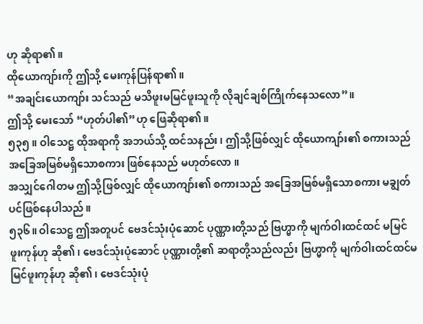ဟု ဆိုရာ၏။
ထိုယောကျာ်းကို ဤသို့ မေးကုန်ပြန်ရာ၏။
“အချင်းယောကျာ်း သင်သည် မသိဖူးမမြင်ဖူးသူကို လိုချင်ချစ်ကြိုက်နေသလော”။
ဤသို့ မေးသော် “ဟုတ်ပါ၏”ဟု ဖြေဆိုရာ၏။
၅၃၅။ ဝါသေဋ္ဌ ထိုအရာကို အဘယ်သို့ ထင်သနည်း၊ ဤသို့ဖြစ်လျှင် ထိုယောကျာ်း၏ စကားသည်အခြေအမြစ်မရှိသောစကား ဖြစ်နေသည် မဟုတ်လော။
အသျှင်ဂေါတမ ဤသို့ဖြစ်လျှင် ထိုယောကျာ်း၏ စကားသည် အခြေအမြစ်မရှိသောစကား မချွတ်ပင်ဖြစ်နေပါသည်။
၅၃၆။ ဝါသေဋ္ဌ ဤအတူပင် ဗေဒင်သုံးပုံဆောင် ပုဏ္ဏားတို့သည် ဗြဟ္မာကို မျက်ဝါးထင်ထင် မမြင်ဖူးကုန်ဟု ဆို၏၊ ဗေဒင်သုံးပုံဆောင် ပုဏ္ဏားတို့၏ ဆရာတို့သည်လည်း ဗြဟ္မာကို မျက်ဝါးထင်ထင်မမြင်ဖူးကုန်ဟု ဆို၏၊ ဗေဒင်သုံးပုံ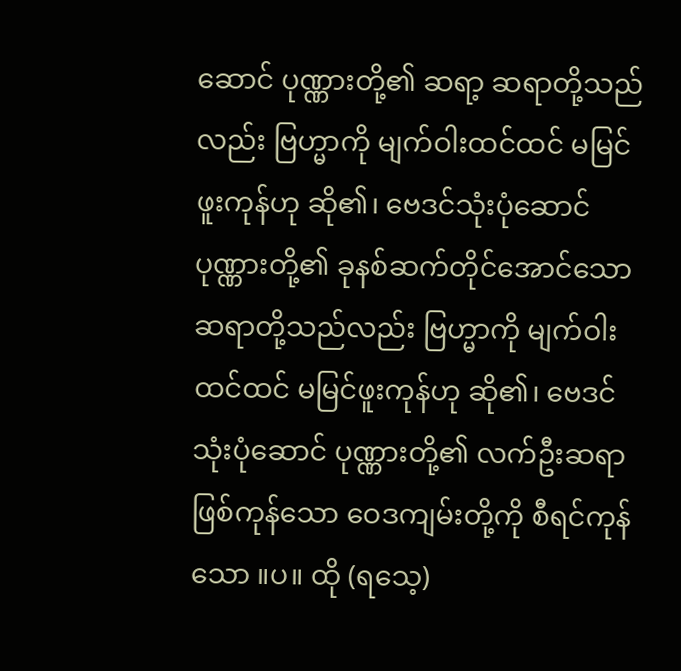ဆောင် ပုဏ္ဏားတို့၏ ဆရာ့ ဆရာတို့သည်လည်း ဗြဟ္မာကို မျက်ဝါးထင်ထင် မမြင်ဖူးကုန်ဟု ဆို၏၊ ဗေဒင်သုံးပုံဆောင် ပုဏ္ဏားတို့၏ ခုနစ်ဆက်တိုင်အောင်သော ဆရာတို့သည်လည်း ဗြဟ္မာကို မျက်ဝါးထင်ထင် မမြင်ဖူးကုန်ဟု ဆို၏၊ ဗေဒင်သုံးပုံဆောင် ပုဏ္ဏားတို့၏ လက်ဦးဆရာဖြစ်ကုန်သော ဝေဒကျမ်းတို့ကို စီရင်ကုန်သော ။ပ။ ထို (ရသေ့)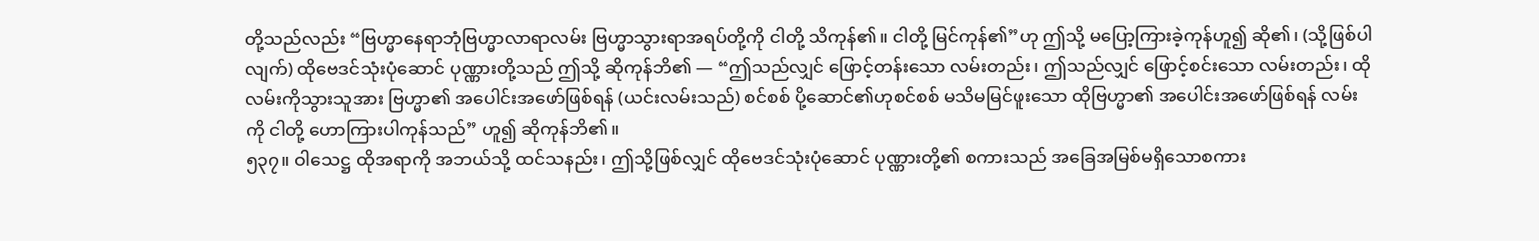တို့သည်လည်း “ဗြဟ္မာနေရာဘုံဗြဟ္မာလာရာလမ်း ဗြဟ္မာသွားရာအရပ်တို့ကို ငါတို့ သိကုန်၏။ ငါတို့ မြင်ကုန်၏”ဟု ဤသို့ မပြော့ကြားခဲ့ကုန်ဟူ၍ ဆို၏၊ (သို့ဖြစ်ပါလျက်) ထိုဗေဒင်သုံးပုံဆောင် ပုဏ္ဏားတို့သည် ဤသို့ ဆိုကုန်ဘိ၏ — “ဤသည်လျှင် ဖြောင့်တန်းသော လမ်းတည်း၊ ဤသည်လျှင် ဖြောင့်စင်းသော လမ်းတည်း၊ ထို လမ်းကိုသွားသူအား ဗြဟ္မာ၏ အပေါင်းအဖော်ဖြစ်ရန် (ယင်းလမ်းသည်) စင်စစ် ပို့ဆောင်၏ဟုစင်စစ် မသိမမြင်ဖူးသော ထိုဗြဟ္မာ၏ အပေါင်းအဖော်ဖြစ်ရန် လမ်းကို ငါတို့ ဟောကြားပါကုန်သည်” ဟူ၍ ဆိုကုန်ဘိ၏။
၅၃၇။ ဝါသေဋ္ဌ ထိုအရာကို အဘယ်သို့ ထင်သနည်း၊ ဤသို့ဖြစ်လျှင် ထိုဗေဒင်သုံးပုံဆောင် ပုဏ္ဏားတို့၏ စကားသည် အခြေအမြစ်မရှိသောစကား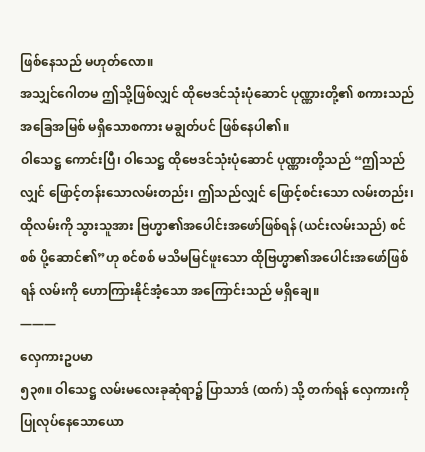ဖြစ်နေသည် မဟုတ်လော။
အသျှင်ဂေါတမ ဤသို့ဖြစ်လျှင် ထိုဗေဒင်သုံးပုံဆောင် ပုဏ္ဏားတို့၏ စကားသည် အခြေအမြစ် မရှိသောစကား မချွတ်ပင် ဖြစ်နေပါ၏။
ဝါသေဋ္ဌ ကောင်းပြီ၊ ဝါသေဋ္ဌ ထိုဗေဒင်သုံးပုံဆောင် ပုဏ္ဏားတို့သည် “ဤသည်လျှင် ဖြောင့်တန်းသောလမ်းတည်း၊ ဤသည်လျှင် ဖြောင့်စင်းသော လမ်းတည်း၊ ထိုလမ်းကို သွားသူအား ဗြဟ္မာ၏အပေါင်းအဖော်ဖြစ်ရန် (ယင်းလမ်းသည်) စင်စစ် ပို့ဆောင်၏”ဟု စင်စစ် မသိမမြင်ဖူးသော ထိုဗြဟ္မာ၏အပေါင်းအဖော်ဖြစ်ရန် လမ်းကို ဟောကြားနိုင်အံ့သော အကြောင်းသည် မရှိချေ။
———
လှေကားဥပမာ
၅၃၈။ ဝါသေဋ္ဌ လမ်းမလေးခုဆုံရာ၌ ပြာသာဒ် (ထက်) သို့ တက်ရန် လှေကားကို ပြုလုပ်နေသောယော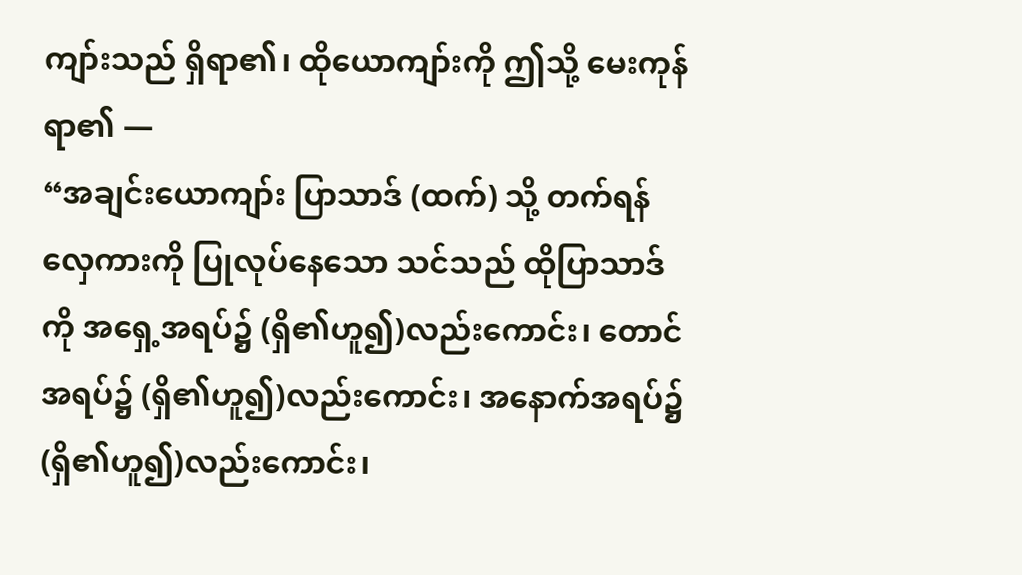ကျာ်းသည် ရှိရာ၏၊ ထိုယောကျာ်းကို ဤသို့ မေးကုန်ရာ၏ —
“အချင်းယောကျာ်း ပြာသာဒ် (ထက်) သို့ တက်ရန် လှေကားကို ပြုလုပ်နေသော သင်သည် ထိုပြာသာဒ်ကို အရှေ့အရပ်၌ (ရှိ၏ဟူ၍)လည်းကောင်း၊ တောင်အရပ်၌ (ရှိ၏ဟူ၍)လည်းကောင်း၊ အနောက်အရပ်၌ (ရှိ၏ဟူ၍)လည်းကောင်း၊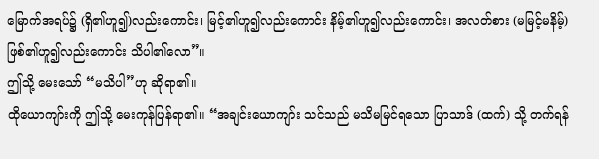မြောက်အရပ်၌ (ရှိ၏ဟူ၍)လည်းကောင်း၊ မြင့်၏ဟူ၍လည်းကောင်း နိမ့်၏ဟူ၍လည်းကောင်း၊ အလတ်စား (မမြင့်မနိမ့်) ဖြစ်၏ဟူ၍လည်းကောင်း သိပါ၏လော”။
ဤသို့ မေးသော် “မသိပါ”ဟု ဆိုရာ၏။
ထိုယောကျာ်းကို ဤသို့ မေးကုန်ပြန်ရာ၏။ “အချင်းယောကျာ်း သင်သည် မသိမမြင်ရသော ပြာသာဒ် (ထက်) သို့ တက်ရန်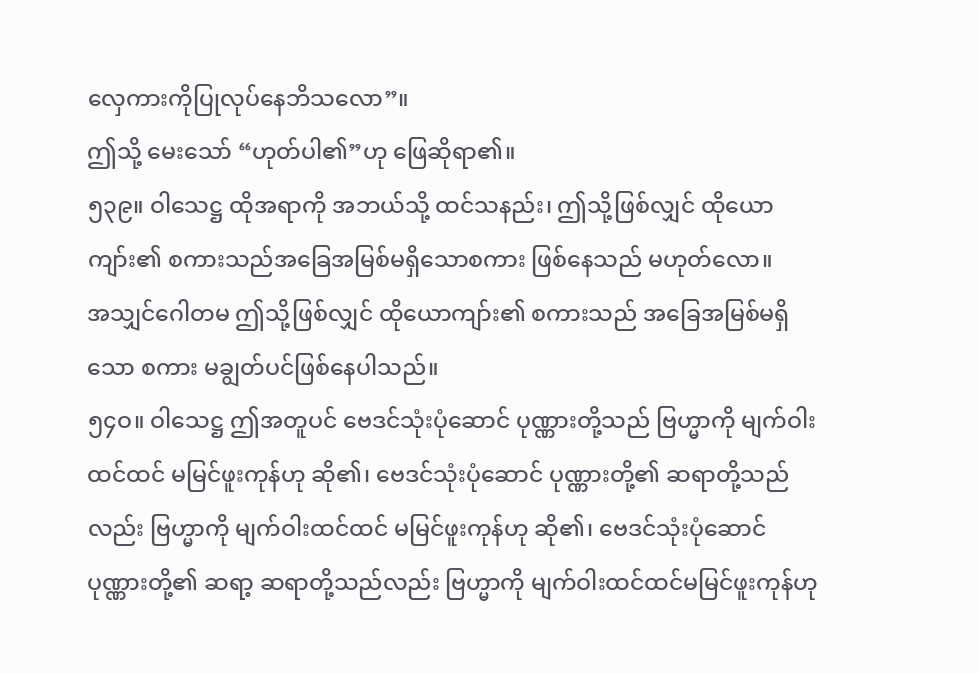လှေကားကိုပြုလုပ်နေဘိသလော”။
ဤသို့ မေးသော် “ဟုတ်ပါ၏”ဟု ဖြေဆိုရာ၏။
၅၃၉။ ဝါသေဋ္ဌ ထိုအရာကို အဘယ်သို့ ထင်သနည်း၊ ဤသို့ဖြစ်လျှင် ထိုယောကျာ်း၏ စကားသည်အခြေအမြစ်မရှိသောစကား ဖြစ်နေသည် မဟုတ်လော။
အသျှင်ဂေါတမ ဤသို့ဖြစ်လျှင် ထိုယောကျာ်း၏ စကားသည် အခြေအမြစ်မရှိသော စကား မချွတ်ပင်ဖြစ်နေပါသည်။
၅၄ဝ။ ဝါသေဋ္ဌ ဤအတူပင် ဗေဒင်သုံးပုံဆောင် ပုဏ္ဏားတို့သည် ဗြဟ္မာကို မျက်ဝါးထင်ထင် မမြင်ဖူးကုန်ဟု ဆို၏၊ ဗေဒင်သုံးပုံဆောင် ပုဏ္ဏားတို့၏ ဆရာတို့သည်လည်း ဗြဟ္မာကို မျက်ဝါးထင်ထင် မမြင်ဖူးကုန်ဟု ဆို၏၊ ဗေဒင်သုံးပုံဆောင် ပုဏ္ဏားတို့၏ ဆရာ့ ဆရာတို့သည်လည်း ဗြဟ္မာကို မျက်ဝါးထင်ထင်မမြင်ဖူးကုန်ဟု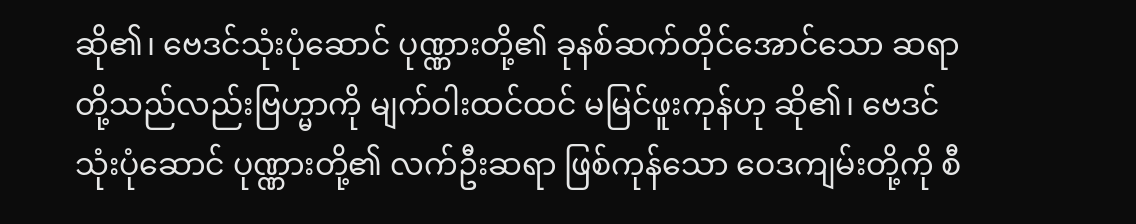ဆို၏၊ ဗေဒင်သုံးပုံဆောင် ပုဏ္ဏားတို့၏ ခုနစ်ဆက်တိုင်အောင်သော ဆရာတို့သည်လည်းဗြဟ္မာကို မျက်ဝါးထင်ထင် မမြင်ဖူးကုန်ဟု ဆို၏၊ ဗေဒင်သုံးပုံဆောင် ပုဏ္ဏားတို့၏ လက်ဦးဆရာ ဖြစ်ကုန်သော ဝေဒကျမ်းတို့ကို စီ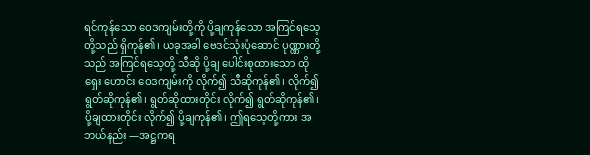ရင်ကုန်သော ဝေဒကျမ်းတို့ကို ပို့ချကုန်သော အကြင်ရသေ့တို့သည် ရှိကုန်၏၊ ယခုအခါ ဗေဒင်သုံးပုံဆောင် ပုဏ္ဏားတို့သည် အကြင်ရသေ့တို့ သီဆို ပို့ချ ပေါင်းစုထားသော ထိုရှေး ဟောင်း ဝေဒကျမ်းကို လိုက်၍ သီဆိုကုန်၏၊ လိုက်၍ ရွတ်ဆိုကုန်၏၊ ရွတ်ဆိုထားတိုင်း လိုက်၍ ရွတ်ဆိုကုန်၏၊ ပို့ချထားတိုင်း လိုက်၍ ပို့ချကုန်၏၊ ဤရသေ့တို့ကား အဘယ်နည်း —အဋ္ဌကရ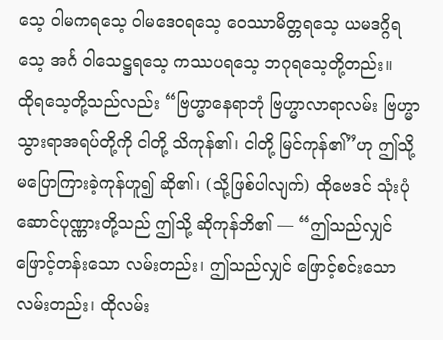သေ့ ဝါမကရသေ့ ဝါမဒေဝရသေ့ ဝေဿာမိတ္တရသေ့ ယမဒဂ္ဂိရသေ့ အင်္ဂ ဝါသေဋ္ဌရသေ့ ကဿပရသေ့ ဘဂုရသေ့တို့တည်း။
ထိုရသေ့တို့သည်လည်း “ဗြဟ္မာနေရာဘုံ ဗြဟ္မာလာရာလမ်း ဗြဟ္မာသွားရာအရပ်တို့ကို ငါတို့ သိကုန်၏၊ ငါတို့ မြင်ကုန်၏”ဟု ဤသို့ မပြောကြားခဲ့ကုန်ဟူ၍ ဆို၏၊ (သို့ဖြစ်ပါလျက်) ထိုဗေဒင် သုံးပုံဆောင်ပုဏ္ဏားတို့သည် ဤသို့ ဆိုကုန်ဘိ၏ — “ဤသည်လျှင် ဖြောင့်တန်းသော လမ်းတည်း၊ ဤသည်လျှင် ဖြောင့်စင်းသော လမ်းတည်း၊ ထိုလမ်း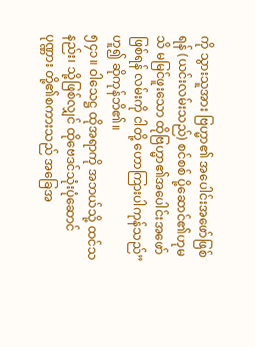ကို သွားသူအား ဗြဟ္မာ၏ အပေါင်းအဖော်ဖြစ်ရန် (ယင်းလမ်းသည်) စင်စစ် ပို့ဆောင်၏ဟုမသိ မမြင်ဖူးသော ထိုဗြဟ္မာ၏အပေါင်းအဖော်ဖြစ်ရန် လမ်းကို ငါတို့ ဟောကြားပါကုန်သည်” ဟူ၍ ဆိုကုန်ဘိ၏။
၅၄၁။ ဝါသေဋ္ဌ ထိုအရာကို အဘယ်သို့ ထင်သနည်း၊ သို့ဖြစ်လျှင် ထိုဗေဒင်သုံးပုံဆောင် ပုဏ္ဏား တို့၏စကားသည် အခြေအ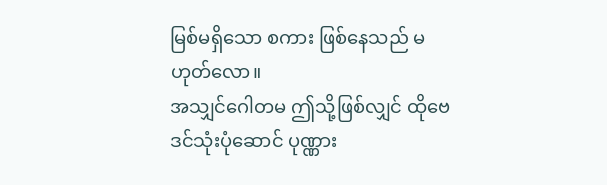မြစ်မရှိသော စကား ဖြစ်နေသည် မဟုတ်လော။
အသျှင်ဂေါတမ ဤသို့ဖြစ်လျှင် ထိုဗေဒင်သုံးပုံဆောင် ပုဏ္ဏား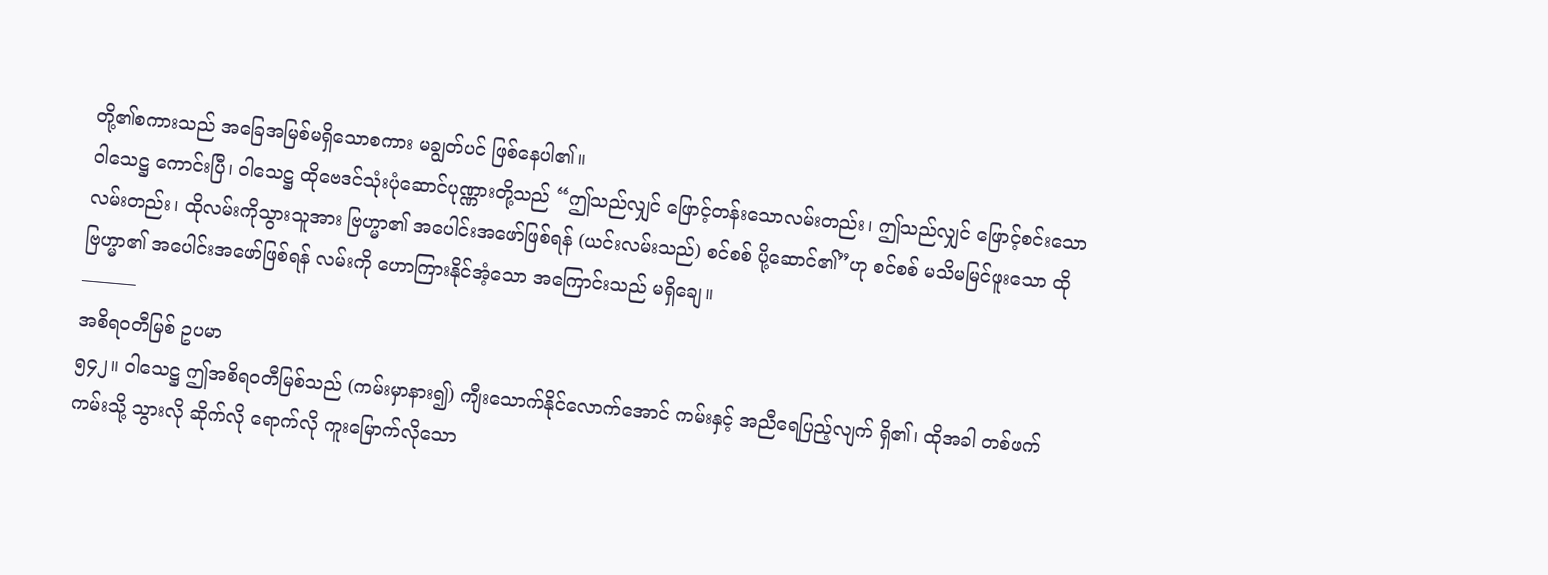တို့၏စကားသည် အခြေအမြစ်မရှိသောစကား မချွတ်ပင် ဖြစ်နေပါ၏။
ဝါသေဋ္ဌ ကောင်းပြီ၊ ဝါသေဋ္ဌ ထိုဗေဒင်သုံးပုံဆောင်ပုဏ္ဏားတို့သည် “ဤသည်လျှင် ဖြောင့်တန်းသောလမ်းတည်း၊ ဤသည်လျှင် ဖြောင့်စင်းသောလမ်းတည်း၊ ထိုလမ်းကိုသွားသူအား ဗြဟ္မာ၏ အပေါင်းအဖော်ဖြစ်ရန် (ယင်းလမ်းသည်) စင်စစ် ပို့ဆောင်၏”ဟု စင်စစ် မသိမမြင်ဖူးသော ထိုဗြဟ္မာ၏ အပေါင်းအဖော်ဖြစ်ရန် လမ်းကို ဟောကြားနိုင်အံ့သော အကြောင်းသည် မရှိချေ။
———
အစိရဝတီမြစ် ဥပမာ
၅၄၂။ ဝါသေဋ္ဌ ဤအစိရဝတီမြစ်သည် (ကမ်းမှာနား၍) ကျီးသောက်နိုင်လောက်အောင် ကမ်းနှင့် အညီရေပြည့်လျက် ရှိ၏၊ ထိုအခါ တစ်ဖက်ကမ်းသို့ သွားလို ဆိုက်လို ရောက်လို ကူးမြောက်လိုသော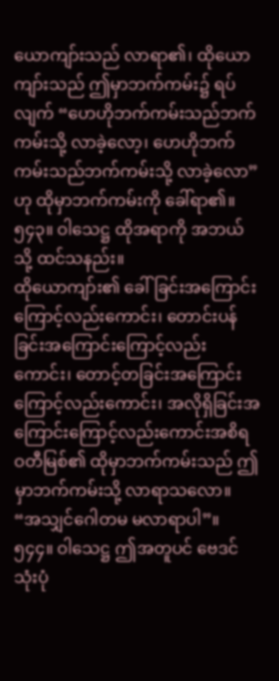ယောကျာ်းသည် လာရာ၏၊ ထိုယောကျာ်းသည် ဤမှာဘက်ကမ်း၌ ရပ်လျက် “ဟေဟိုဘက်ကမ်းသည်ဘက်ကမ်းသို့ လာခဲ့လော့၊ ဟေဟိုဘက်ကမ်းသည်ဘက်ကမ်းသို့ လာခဲ့လော”ဟု ထိုမှာဘက်ကမ်းကို ခေါ်ရာ၏။
၅၄၃။ ဝါသေဋ္ဌ ထိုအရာကို အဘယ်သို့ ထင်သနည်း။
ထိုယောကျာ်း၏ ခေါ်ခြင်းအကြောင်းကြောင့်လည်းကောင်း၊ တောင်းပန်ခြင်းအကြောင်းကြောင့်လည်းကောင်း၊ တောင့်တခြင်းအကြောင်းကြောင့်လည်းကောင်း၊ အလိုရှိခြင်းအကြောင်းကြောင့်လည်းကောင်းအစိရ ဝတီမြစ်၏ ထိုမှာဘက်ကမ်းသည် ဤမှာဘက်ကမ်းသို့ လာရာသလော။
“အသျှင်ဂေါတမ မလာရာပါ”။
၅၄၄။ ဝါသေဋ္ဌ ဤအတူပင် ဗေဒင်သုံးပုံ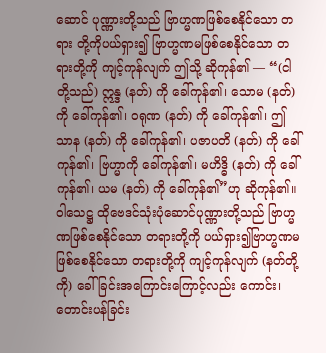ဆောင် ပုဏ္ဏားတို့သည် ဗြာဟ္မဏဖြစ်စေနိုင်သော တရား တို့ကိုပယ်ရှား၍ ဗြာဟ္မဏမဖြစ်စေနိုင်သော တရားတို့ကို ကျင့်ကုန်လျက် ဤသို့ ဆိုကုန်၏ — “(ငါတို့သည်) ဣန္ဒ (နတ်) ကို ခေါ်ကုန်၏၊ သောမ (နတ်) ကို ခေါ်ကုန်၏၊ ဝရုဏ (နတ်) ကို ခေါ်ကုန်၏၊ ဤသာန (နတ်) ကို ခေါ်ကုန်၏၊ ပဇာပတိ (နတ်) ကို ခေါ်ကုန်၏၊ ဗြဟ္မာကို ခေါ်ကုန်၏၊ မဟိဒ္ဓိ (နတ်) ကို ခေါ်ကုန်၏၊ ယမ (နတ်) ကို ခေါ်ကုန်၏”ဟု ဆိုကုန်၏။
ဝါသေဋ္ဌ ထိုဗေဒင်သုံးပုံဆောင်ပုဏ္ဏားတို့သည် ဗြာဟ္မဏဖြစ်စေနိုင်သော တရားတို့ကို ပယ်ရှား၍ဗြာဟ္မဏမဖြစ်စေနိုင်သော တရားတို့ကို ကျင့်ကုန်လျက် (နတ်တို့ကို) ခေါ်ခြင်းအကြောင်းကြောင့်လည်း ကောင်း၊ တောင်းပန်ခြင်း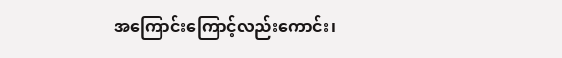အကြောင်းကြောင့်လည်းကောင်း၊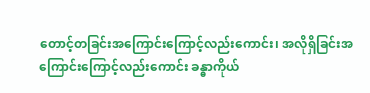တောင့်တခြင်းအကြောင်းကြောင့်လည်းကောင်း၊ အလိုရှိခြင်းအကြောင်းကြောင့်လည်းကောင်း ခန္ဓာကိုယ်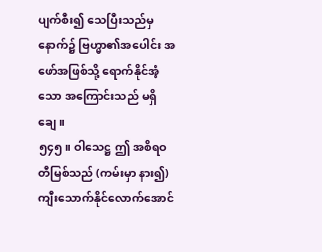ပျက်စီး၍ သေပြီးသည်မှ နောက်၌ ဗြဟ္မာ၏အပေါင်း အဖော်အဖြစ်သို့ ရောက်နိုင်အံ့သော အကြောင်းသည် မရှိချေ။
၅၄၅။ ဝါသေဋ္ဌ ဤ အစိရဝတီမြစ်သည် (ကမ်းမှာ နား၍) ကျီးသောက်နိုင်လောက်အောင်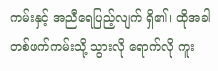ကမ်းနှင့် အညီရေပြည့်လျက် ရှိ၏၊ ထိုအခါ တစ်ဖက်ကမ်းသို့ သွားလို ရောက်လို ကူး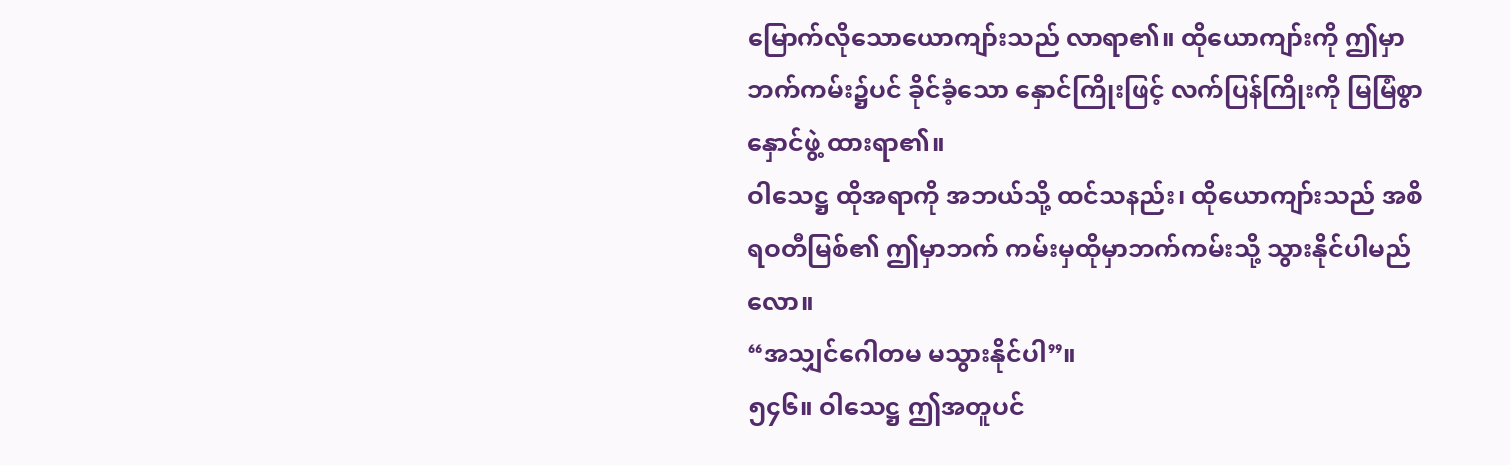မြောက်လိုသောယောကျာ်းသည် လာရာ၏။ ထိုယောကျာ်းကို ဤမှာဘက်ကမ်း၌ပင် ခိုင်ခံ့သော နှောင်ကြိုးဖြင့် လက်ပြန်ကြိုးကို မြမြံစွာ နှောင်ဖွဲ့ ထားရာ၏။
ဝါသေဋ္ဌ ထိုအရာကို အဘယ်သို့ ထင်သနည်း၊ ထိုယောကျာ်းသည် အစိရဝတီမြစ်၏ ဤမှာဘက် ကမ်းမှထိုမှာဘက်ကမ်းသို့ သွားနိုင်ပါမည်လော။
“အသျှင်ဂေါတမ မသွားနိုင်ပါ”။
၅၄၆။ ဝါသေဋ္ဌ ဤအတူပင်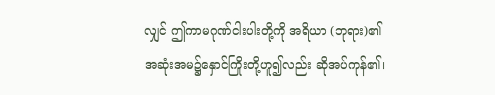လျှင် ဤကာမဂုဏ်ငါးပါးတို့ကို အရိယာ (ဘုရား)၏ အဆုံးအမ၌နှောင်ကြိုးတို့ဟူ၍လည်း ဆိုအပ်ကုန်၏၊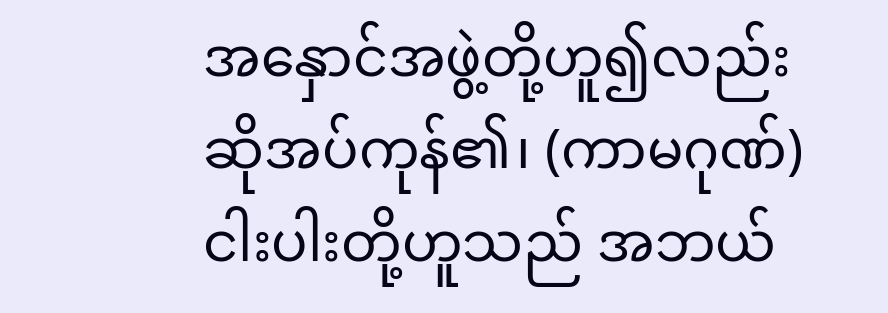အနှောင်အဖွဲ့တို့ဟူ၍လည်း ဆိုအပ်ကုန်၏၊ (ကာမဂုဏ်) ငါးပါးတို့ဟူသည် အဘယ်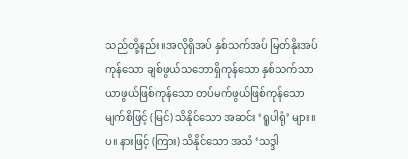သည်တို့နည်း။အလိုရှိအပ် နှစ်သက်အပ် မြတ်နိုးအပ်ကုန်သော ချစ်ဖွယ်သဘောရှိကုန်သော နှစ်သက်သာယာဖွယ်ဖြစ်ကုန်သော တပ်မက်ဖွယ်ဖြစ်ကုန်သော မျက်စိဖြင့် (မြင်) သိနိုင်သော အဆင်း ‘ရူပါရုံ’ များ။ပ။ နားဖြင့် (ကြား) သိနိုင်သော အသံ ‘သဒ္ဒါ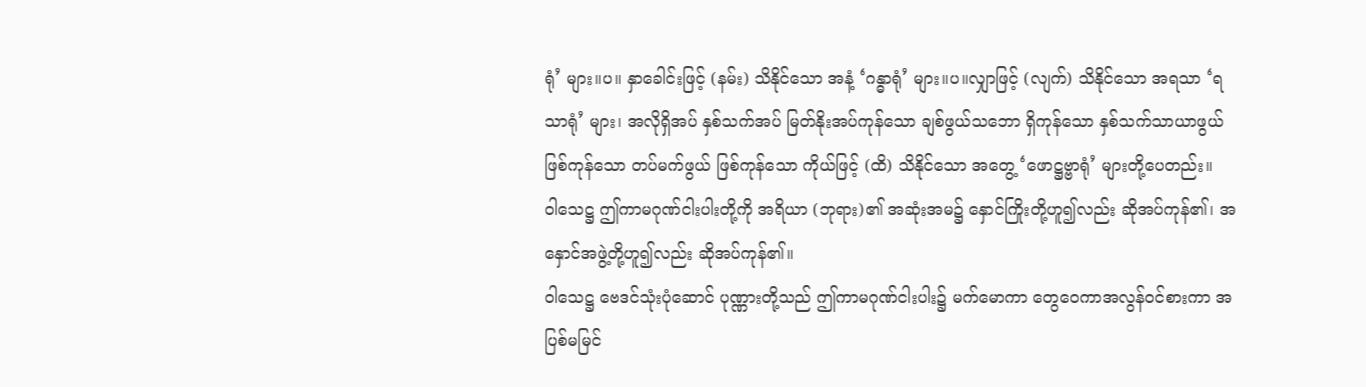ရုံ’ များ။ပ။ နှာခေါင်းဖြင့် (နမ်း) သိနိုင်သော အနံ့ ‘ဂန္ဓာရုံ’ များ။ပ။လျှာဖြင့် (လျက်) သိနိုင်သော အရသာ ‘ရသာရုံ’ များ၊ အလိုရှိအပ် နှစ်သက်အပ် မြတ်နိုးအပ်ကုန်သော ချစ်ဖွယ်သဘော ရှိကုန်သော နှစ်သက်သာယာဖွယ်ဖြစ်ကုန်သော တပ်မက်ဖွယ် ဖြစ်ကုန်သော ကိုယ်ဖြင့် (ထိ) သိနိုင်သော အတွေ့ ‘ဖောဋ္ဌဗ္ဗာရုံ’ များတို့ပေတည်း။
ဝါသေဋ္ဌ ဤကာမဂုဏ်ငါးပါးတို့ကို အရိယာ (ဘုရား)၏ အဆုံးအမ၌ နှောင်ကြိုးတို့ဟူ၍လည်း ဆိုအပ်ကုန်၏၊ အနှောင်အဖွဲ့တို့ဟူ၍လည်း ဆိုအပ်ကုန်၏။
ဝါသေဋ္ဌ ဗေဒင်သုံးပုံဆောင် ပုဏ္ဏားတို့သည် ဤကာမဂုဏ်ငါးပါး၌ မက်မောကာ တွေဝေကာအလွန်ဝင်စားကာ အပြစ်မမြင်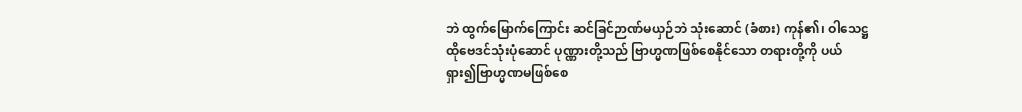ဘဲ ထွက်မြောက်ကြောင်း ဆင်ခြင်ဉာဏ်မယှဉ်ဘဲ သုံးဆောင် (ခံစား) ကုန်၏၊ ဝါသေဋ္ဌ ထိုဗေဒင်သုံးပုံဆောင် ပုဏ္ဏားတို့သည် ဗြာဟ္မဏဖြစ်စေနိုင်သော တရားတို့ကို ပယ်ရှား၍ဗြာဟ္မဏမဖြစ်စေ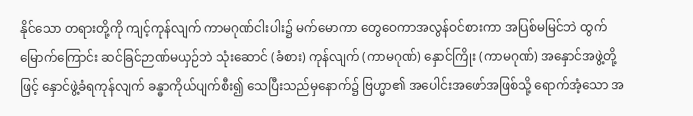နိုင်သော တရားတို့ကို ကျင့်ကုန်လျက် ကာမဂုဏ်ငါးပါး၌ မက်မောကာ တွေဝေကာအလွန်ဝင်စားကာ အပြစ်မမြင်ဘဲ ထွက်မြောက်ကြောင်း ဆင်ခြင်ဉာဏ်မယှဉ်ဘဲ သုံးဆောင် (ခံစား) ကုန်လျက် (ကာမဂုဏ်) နှောင်ကြိုး (ကာမဂုဏ်) အနှောင်အဖွဲ့တို့ဖြင့် နှောင်ဖွဲ့ခံရကုန်လျက် ခန္ဓာကိုယ်ပျက်စီး၍ သေပြီးသည်မှနောက်၌ ဗြဟ္မာ၏ အပေါင်းအဖော်အဖြစ်သို့ ရောက်အံ့သော အ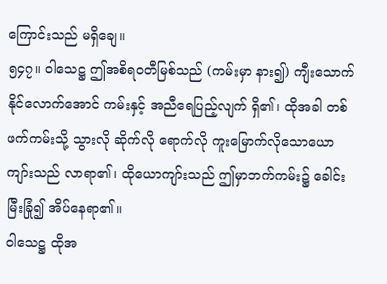ကြောင်းသည် မရှိချေ။
၅၄၇။ ဝါသေဋ္ဌ ဤအစိရဝတီမြစ်သည် (ကမ်းမှာ နား၍) ကျီးသောက်နိုင်လောက်အောင် ကမ်းနှင့် အညီရေပြည့်လျက် ရှိ၏၊ ထိုအခါ တစ်ဖက်ကမ်းသို့ သွားလို ဆိုက်လို ရောက်လို ကူးမြောက်လိုသောယောကျာ်းသည် လာရာ၏၊ ထိုယောကျာ်းသည် ဤမှာဘက်ကမ်း၌ ခေါင်းမြီးခြုံ၍ အိပ်နေရာ၏။
ဝါသေဋ္ဌ ထိုအ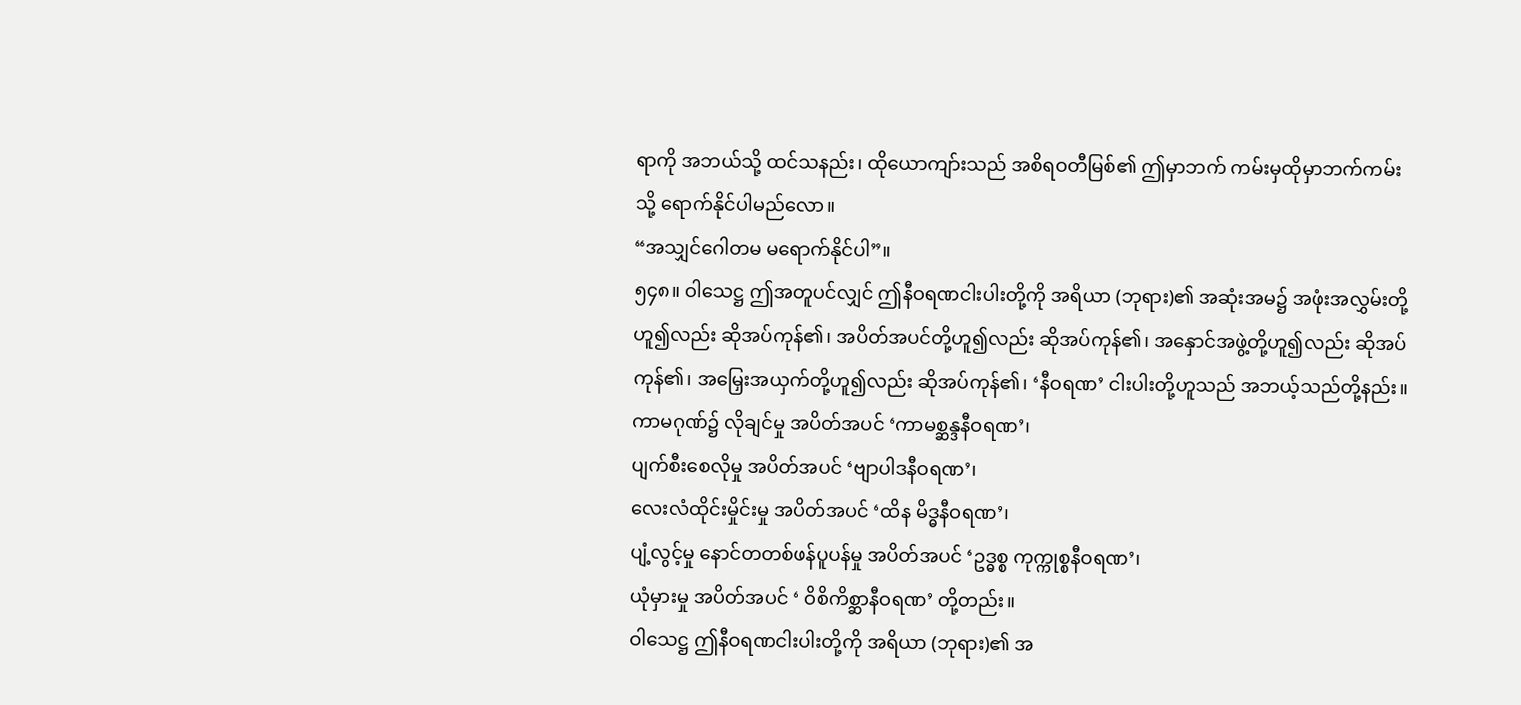ရာကို အဘယ်သို့ ထင်သနည်း၊ ထိုယောကျာ်းသည် အစိရဝတီမြစ်၏ ဤမှာဘက် ကမ်းမှထိုမှာဘက်ကမ်းသို့ ရောက်နိုင်ပါမည်လော။
“အသျှင်ဂေါတမ မရောက်နိုင်ပါ”။
၅၄၈။ ဝါသေဋ္ဌ ဤအတူပင်လျှင် ဤနီဝရဏငါးပါးတို့ကို အရိယာ (ဘုရား)၏ အဆုံးအမ၌ အဖုံးအလွှမ်းတို့ဟူ၍လည်း ဆိုအပ်ကုန်၏၊ အပိတ်အပင်တို့ဟူ၍လည်း ဆိုအပ်ကုန်၏၊ အနှောင်အဖွဲ့တို့ဟူ၍လည်း ဆိုအပ်ကုန်၏၊ အမြှေးအယှက်တို့ဟူ၍လည်း ဆိုအပ်ကုန်၏၊ ‘နီဝရဏ’ ငါးပါးတို့ဟူသည် အဘယ့်သည်တို့နည်း။
ကာမဂုဏ်၌ လိုချင်မှု အပိတ်အပင် ‘ကာမစ္ဆန္ဒနီဝရဏ’၊
ပျက်စီးစေလိုမှု အပိတ်အပင် ‘ဗျာပါဒနီဝရဏ’၊
လေးလံထိုင်းမှိုင်းမှု အပိတ်အပင် ‘ထိန မိဒ္ဓနီဝရဏ’၊
ပျံ့လွင့်မှု နောင်တတစ်ဖန်ပူပန်မှု အပိတ်အပင် ‘ဥဒ္ဓစ္စ ကုက္ကုစ္စနီဝရဏ’၊
ယုံမှားမှု အပိတ်အပင် ‘ ဝိစိကိစ္ဆာနီဝရဏ’ တို့တည်း။
ဝါသေဋ္ဌ ဤနီဝရဏငါးပါးတို့ကို အရိယာ (ဘုရား)၏ အ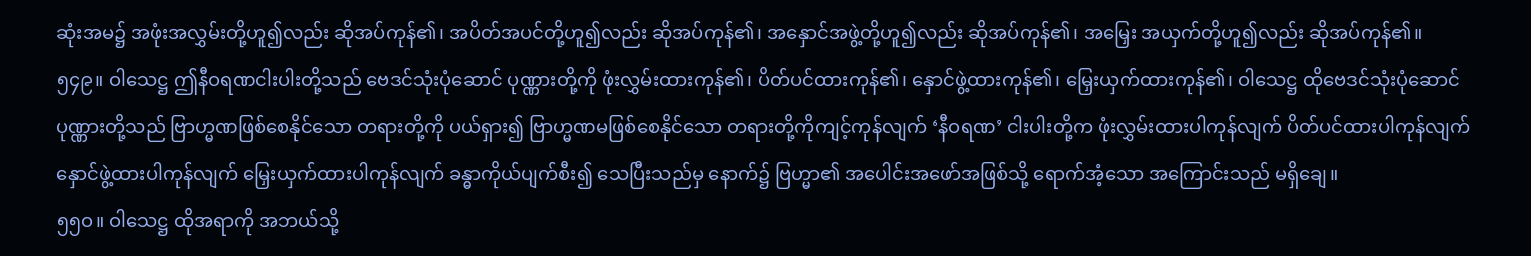ဆုံးအမ၌ အဖုံးအလွှမ်းတို့ဟူ၍လည်း ဆိုအပ်ကုန်၏၊ အပိတ်အပင်တို့ဟူ၍လည်း ဆိုအပ်ကုန်၏၊ အနှောင်အဖွဲ့တို့ဟူ၍လည်း ဆိုအပ်ကုန်၏၊ အမြှေး အယှက်တို့ဟူ၍လည်း ဆိုအပ်ကုန်၏။
၅၄၉။ ဝါသေဋ္ဌ ဤနီဝရဏငါးပါးတို့သည် ဗေဒင်သုံးပုံဆောင် ပုဏ္ဏားတို့ကို ဖုံးလွှမ်းထားကုန်၏၊ ပိတ်ပင်ထားကုန်၏၊ နှောင်ဖွဲ့ထားကုန်၏၊ မြှေးယှက်ထားကုန်၏၊ ဝါသေဋ္ဌ ထိုဗေဒင်သုံးပုံဆောင် ပုဏ္ဏားတို့သည် ဗြာဟ္မဏဖြစ်စေနိုင်သော တရားတို့ကို ပယ်ရှား၍ ဗြာဟ္မဏမဖြစ်စေနိုင်သော တရားတို့ကိုကျင့်ကုန်လျက် ‘နီဝရဏ’ ငါးပါးတို့က ဖုံးလွှမ်းထားပါကုန်လျက် ပိတ်ပင်ထားပါကုန်လျက် နှောင်ဖွဲ့ထားပါကုန်လျက် မြှေးယှက်ထားပါကုန်လျက် ခန္ဓာကိုယ်ပျက်စီး၍ သေပြီးသည်မှ နောက်၌ ဗြဟ္မာ၏ အပေါင်းအဖော်အဖြစ်သို့ ရောက်အံ့သော အကြောင်းသည် မရှိချေ။
၅၅ဝ။ ဝါသေဋ္ဌ ထိုအရာကို အဘယ်သို့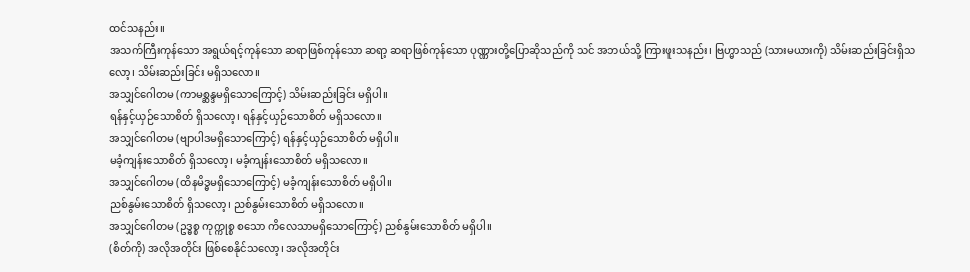ထင်သနည်း။
အသက်ကြီးကုန်သော အရွယ်ရင့်ကုန်သော ဆရာဖြစ်ကုန်သော ဆရာ့ ဆရာဖြစ်ကုန်သော ပုဏ္ဏားတို့ပြောဆိုသည်ကို သင် အဘယ်သို့ ကြားဖူးသနည်း၊ ဗြဟ္မာသည် (သားမယားကို) သိမ်းဆည်းခြင်းရှိသလော့၊ သိမ်းဆည်းခြင်း မရှိသလော။
အသျှင်ဂေါတမ (ကာမစ္ဆန္ဒမရှိသောကြောင့်) သိမ်းဆည်းခြင်း မရှိပါ။
ရန်နှင့်ယှဉ်သောစိတ် ရှိသလော့၊ ရန်နှင့်ယှဉ်သောစိတ် မရှိသလော။
အသျှင်ဂေါတမ (ဗျာပါဒမရှိသောကြောင့်) ရန်နှင့်ယှဉ်သောစိတ် မရှိပါ။
မခံ့ကျန်းသောစိတ် ရှိသလော့၊ မခံ့ကျန်းသောစိတ် မရှိသလော။
အသျှင်ဂေါတမ (ထိနမိဒ္ဓမရှိသောကြောင့်) မခံ့ကျန်းသောစိတ် မရှိပါ။
ညစ်နွမ်းသောစိတ် ရှိသလော့၊ ညစ်နွမ်းသောစိတ် မရှိသလော။
အသျှင်ဂေါတမ (ဥဒ္ဓစ္စ ကုက္ကုစ္စ စသော ကိလေသာမရှိသောကြောင့်) ညစ်နွမ်းသောစိတ် မရှိပါ။
(စိတ်ကို) အလိုအတိုင်း ဖြစ်စေနိုင်သလော့၊ အလိုအတိုင်း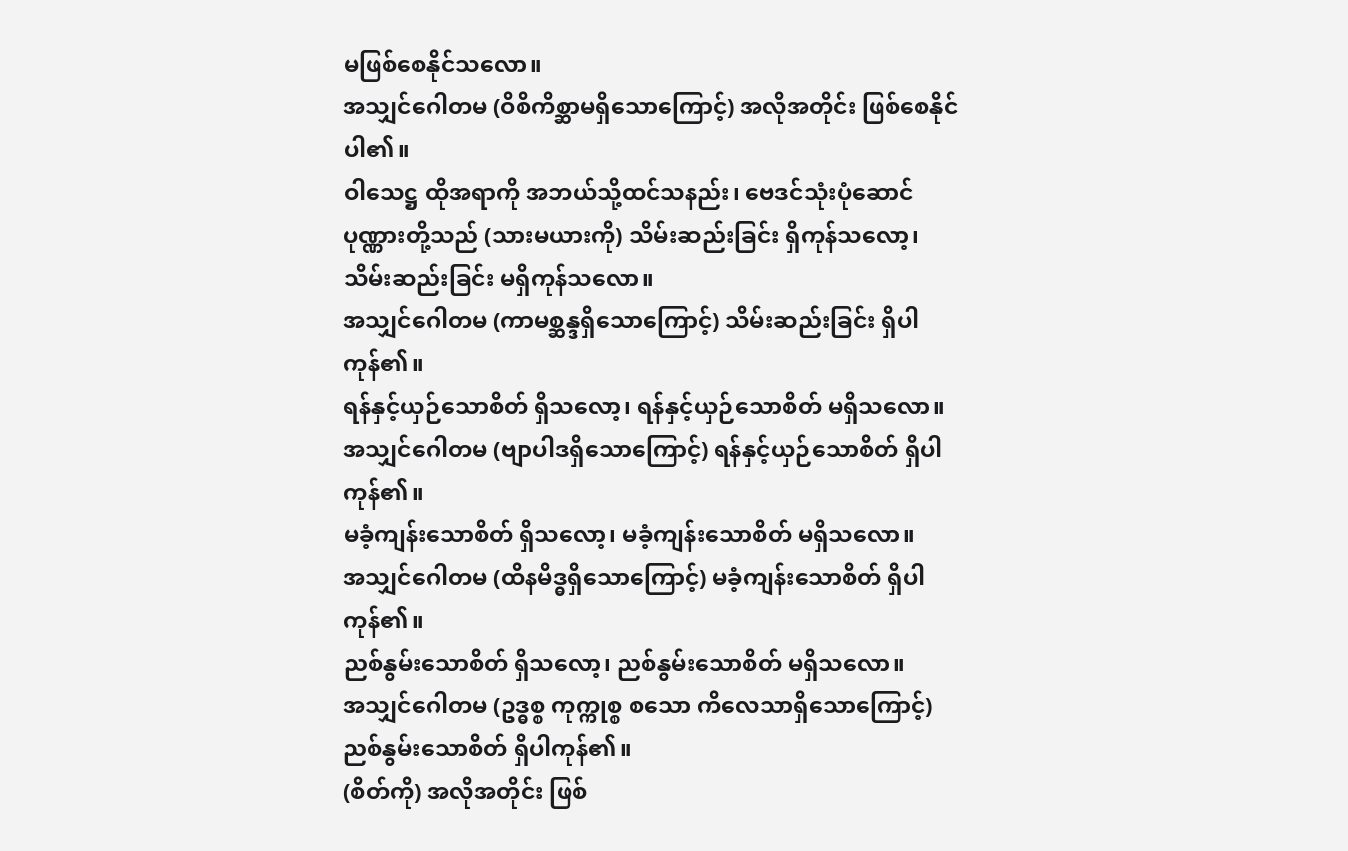မဖြစ်စေနိုင်သလော။
အသျှင်ဂေါတမ (ဝိစိကိစ္ဆာမရှိသောကြောင့်) အလိုအတိုင်း ဖြစ်စေနိုင်ပါ၏။
ဝါသေဋ္ဌ ထိုအရာကို အဘယ်သို့ထင်သနည်း၊ ဗေဒင်သုံးပုံဆောင် ပုဏ္ဏားတို့သည် (သားမယားကို) သိမ်းဆည်းခြင်း ရှိကုန်သလော့၊ သိမ်းဆည်းခြင်း မရှိကုန်သလော။
အသျှင်ဂေါတမ (ကာမစ္ဆန္ဒရှိသောကြောင့်) သိမ်းဆည်းခြင်း ရှိပါကုန်၏။
ရန်နှင့်ယှဉ်သောစိတ် ရှိသလော့၊ ရန်နှင့်ယှဉ်သောစိတ် မရှိသလော။
အသျှင်ဂေါတမ (ဗျာပါဒရှိသောကြောင့်) ရန်နှင့်ယှဉ်သောစိတ် ရှိပါကုန်၏။
မခံ့ကျန်းသောစိတ် ရှိသလော့၊ မခံ့ကျန်းသောစိတ် မရှိသလော။
အသျှင်ဂေါတမ (ထိနမိဒ္ဓရှိသောကြောင့်) မခံ့ကျန်းသောစိတ် ရှိပါကုန်၏။
ညစ်နွမ်းသောစိတ် ရှိသလော့၊ ညစ်နွမ်းသောစိတ် မရှိသလော။
အသျှင်ဂေါတမ (ဥဒ္ဓစ္စ ကုက္ကုစ္စ စသော ကိလေသာရှိသောကြောင့်) ညစ်နွမ်းသောစိတ် ရှိပါကုန်၏။
(စိတ်ကို) အလိုအတိုင်း ဖြစ်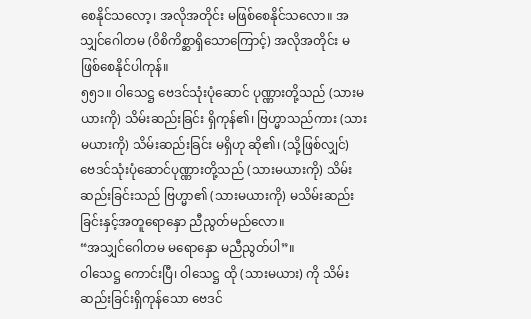စေနိုင်သလော့၊ အလိုအတိုင်း မဖြစ်စေနိုင်သလော။ အသျှင်ဂေါတမ (ဝိစိကိစ္ဆာရှိသောကြောင့်) အလိုအတိုင်း မဖြစ်စေနိုင်ပါကုန်။
၅၅၁။ ဝါသေဋ္ဌ ဗေဒင်သုံးပုံဆောင် ပုဏ္ဏားတို့သည် (သားမယားကို) သိမ်းဆည်းခြင်း ရှိကုန်၏၊ ဗြဟ္မာသည်ကား (သားမယားကို) သိမ်းဆည်းခြင်း မရှိဟု ဆို၏၊ (သို့ဖြစ်လျှင်) ဗေဒင်သုံးပုံဆောင်ပုဏ္ဏားတို့သည် (သားမယားကို) သိမ်းဆည်းခြင်းသည် ဗြဟ္မာ၏ (သားမယားကို) မသိမ်းဆည်းခြင်းနှင့်အတူရောနှော ညီညွတ်မည်လော။
“အသျှင်ဂေါတမ မရောနှော မညီညွတ်ပါ”။
ဝါသေဋ္ဌ ကောင်းပြီ၊ ဝါသေဋ္ဌ ထို (သားမယား) ကို သိမ်းဆည်းခြင်းရှိကုန်သော ဗေဒင်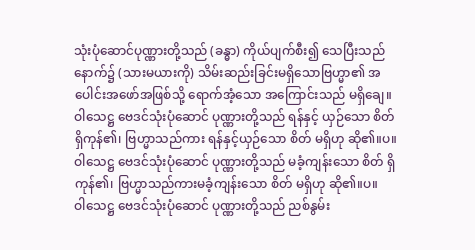သုံးပုံဆောင်ပုဏ္ဏားတို့သည် (ခန္ဓာ) ကိုယ်ပျက်စီး၍ သေပြီးသည်နောက်၌ (သားမယားကို) သိမ်းဆည်းခြင်းမရှိသောဗြဟ္မာ၏ အပေါင်းအဖော်အဖြစ်သို့ ရောက်အံ့သော အကြောင်းသည် မရှိချေ။
ဝါသေဋ္ဌ ဗေဒင်သုံးပုံဆောင် ပုဏ္ဏားတို့သည် ရန်နှင့် ယှဉ်သော စိတ် ရှိကုန်၏၊ ဗြဟ္မာသည်ကား ရန်နှင့်ယှဉ်သော စိတ် မရှိဟု ဆို၏။ပ။
ဝါသေဋ္ဌ ဗေဒင်သုံးပုံဆောင် ပုဏ္ဏားတို့သည် မခံ့ကျန်းသော စိတ် ရှိကုန်၏၊ ဗြဟ္မာသည်ကားမခံ့ကျန်းသော စိတ် မရှိဟု ဆို၏။ပ။
ဝါသေဋ္ဌ ဗေဒင်သုံးပုံဆောင် ပုဏ္ဏားတို့သည် ညစ်နွမ်း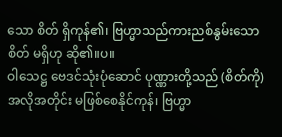သော စိတ် ရှိကုန်၏၊ ဗြဟ္မာသည်ကားညစ်နွမ်းသော စိတ် မရှိဟု ဆို၏။ပ။
ဝါသေဋ္ဌ ဗေဒင်သုံးပုံဆောင် ပုဏ္ဏားတို့သည် (စိတ်ကို) အလိုအတိုင်း မဖြစ်စေနိုင်ကုန်၊ ဗြဟ္မာ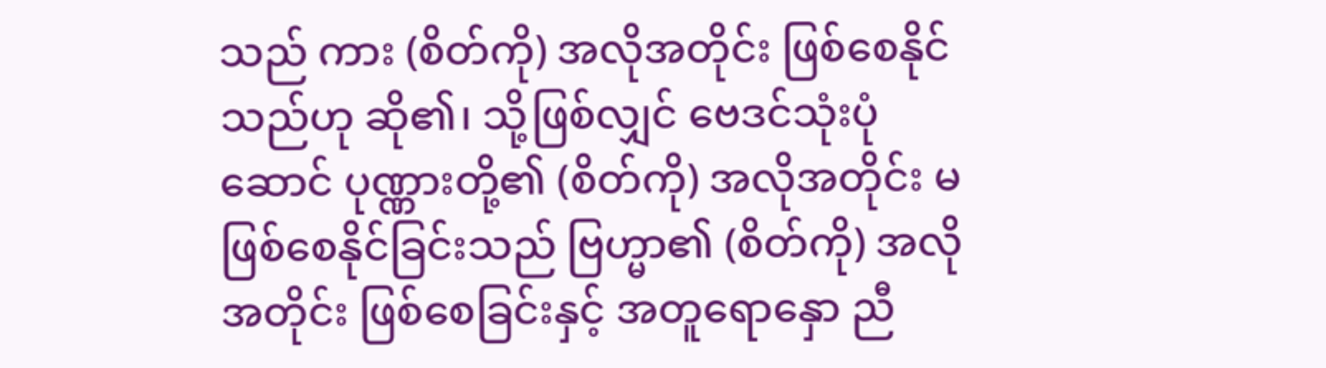သည် ကား (စိတ်ကို) အလိုအတိုင်း ဖြစ်စေနိုင်သည်ဟု ဆို၏၊ သို့ဖြစ်လျှင် ဗေဒင်သုံးပုံဆောင် ပုဏ္ဏားတို့၏ (စိတ်ကို) အလိုအတိုင်း မဖြစ်စေနိုင်ခြင်းသည် ဗြဟ္မာ၏ (စိတ်ကို) အလိုအတိုင်း ဖြစ်စေခြင်းနှင့် အတူရောနှော ညီ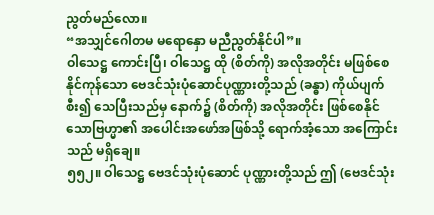ညွတ်မည်လော။
“အသျှင်ဂေါတမ မရောနှော မညီညွတ်နိုင်ပါ”။
ဝါသေဋ္ဌ ကောင်းပြီ၊ ဝါသေဋ္ဌ ထို (စိတ်ကို) အလိုအတိုင်း မဖြစ်စေနိုင်ကုန်သော ဗေဒင်သုံးပုံဆောင်ပုဏ္ဏားတို့သည် (ခန္ဓာ) ကိုယ်ပျက်စီး၍ သေပြီးသည်မှ နောက်၌ (စိတ်ကို) အလိုအတိုင်း ဖြစ်စေနိုင်သောဗြဟ္မာ၏ အပေါင်းအဖော်အဖြစ်သို့ ရောက်အံ့သော အကြောင်းသည် မရှိချေ။
၅၅၂။ ဝါသေဋ္ဌ ဗေဒင်သုံးပုံဆောင် ပုဏ္ဏားတို့သည် ဤ (ဗေဒင်သုံး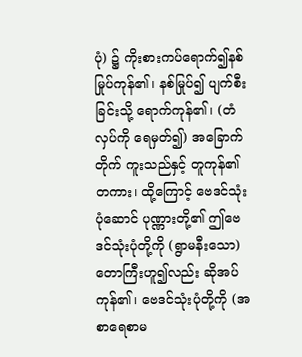ပုံ) ၌ ကိုးစားကပ်ရောက်၍နစ်မြုပ်ကုန်၏၊ နစ်မြုပ်၍ ပျက်စီးခြင်းသို့ ရောက်ကုန်၏၊ (တံလှပ်ကို ရေမှတ်၍) အခြောက်တိုက် ကူးသည်နှင့် တူကုန်၏တကား၊ ထို့ကြောင့် ဗေဒင်သုံးပုံဆောင် ပုဏ္ဏားတို့၏ ဤဗေဒင်သုံးပုံတို့ကို (ရွာမနီးသော) တောကြီးဟူ၍လည်း ဆိုအပ်ကုန်၏၊ ဗေဒင်သုံးပုံတို့ကို (အစာရေစာမ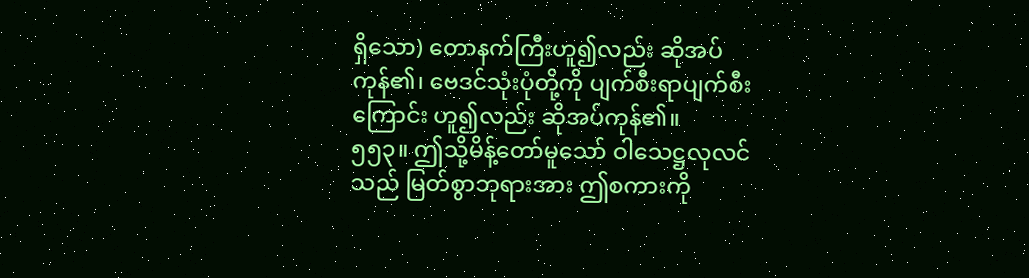ရှိသော) တောနက်ကြီးဟူ၍လည်း ဆိုအပ်ကုန်၏၊ ဗေဒင်သုံးပုံတို့ကို ပျက်စီးရာပျက်စီးကြောင်း ဟူ၍လည်း ဆိုအပ်ကုန်၏။
၅၅၃။ ဤသို့မိန့်တော်မူသော် ဝါသေဋ္ဌလုလင်သည် မြတ်စွာဘုရားအား ဤစကားကို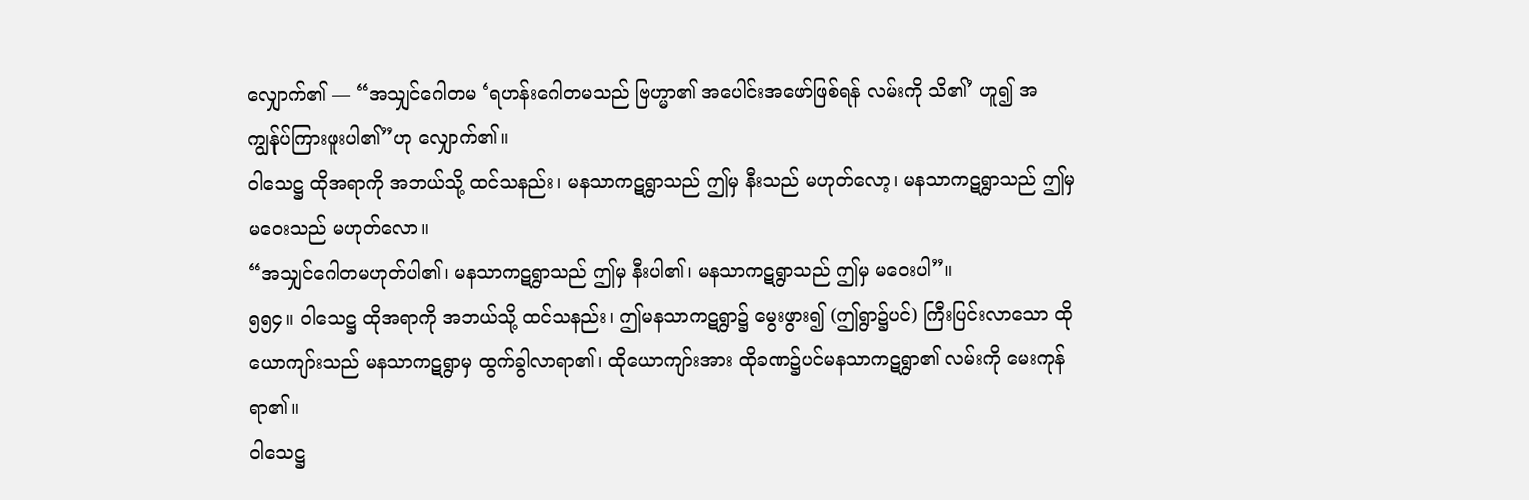လျှောက်၏ — “အသျှင်ဂေါတမ ‘ရဟန်းဂေါတမသည် ဗြဟ္မာ၏ အပေါင်းအဖော်ဖြစ်ရန် လမ်းကို သိ၏’ ဟူ၍ အကျွန်ုပ်ကြားဖူးပါ၏”ဟု လျှောက်၏။
ဝါသေဋ္ဌ ထိုအရာကို အဘယ်သို့ ထင်သနည်း၊ မနသာကဋရွာသည် ဤမှ နီးသည် မဟုတ်လော့၊ မနသာကဋရွာသည် ဤမှ မဝေးသည် မဟုတ်လော။
“အသျှင်ဂေါတမဟုတ်ပါ၏၊ မနသာကဋရွာသည် ဤမှ နီးပါ၏၊ မနသာကဋရွာသည် ဤမှ မဝေးပါ”။
၅၅၄။ ဝါသေဋ္ဌ ထိုအရာကို အဘယ်သို့ ထင်သနည်း၊ ဤမနသာကဋရွာ၌ မွေးဖွား၍ (ဤရွာ၌ပင်) ကြီးပြင်းလာသော ထိုယောကျာ်းသည် မနသာကဋရွာမှ ထွက်ခွါလာရာ၏၊ ထိုယောကျာ်းအား ထိုခဏ၌ပင်မနသာကဋရွာ၏ လမ်းကို မေးကုန်ရာ၏။
ဝါသေဋ္ဌ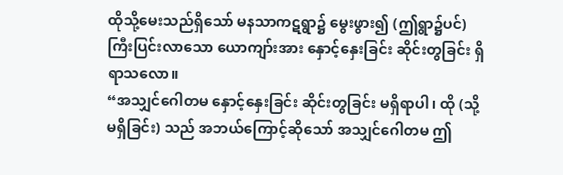ထိုသို့မေးသည်ရှိသော် မနသာကဋရွာ၌ မွေးဖွား၍ (ဤရွာ၌ပင်) ကြီးပြင်းလာသော ယောကျာ်းအား နှောင့်နှေးခြင်း ဆိုင်းတွခြင်း ရှိရာသလော။
“အသျှင်ဂေါတမ နှောင့်နှေးခြင်း ဆိုင်းတွခြင်း မရှိရာပါ၊ ထို (သို့ မရှိခြင်း) သည် အဘယ်ကြောင့်ဆိုသော် အသျှင်ဂေါတမ ဤ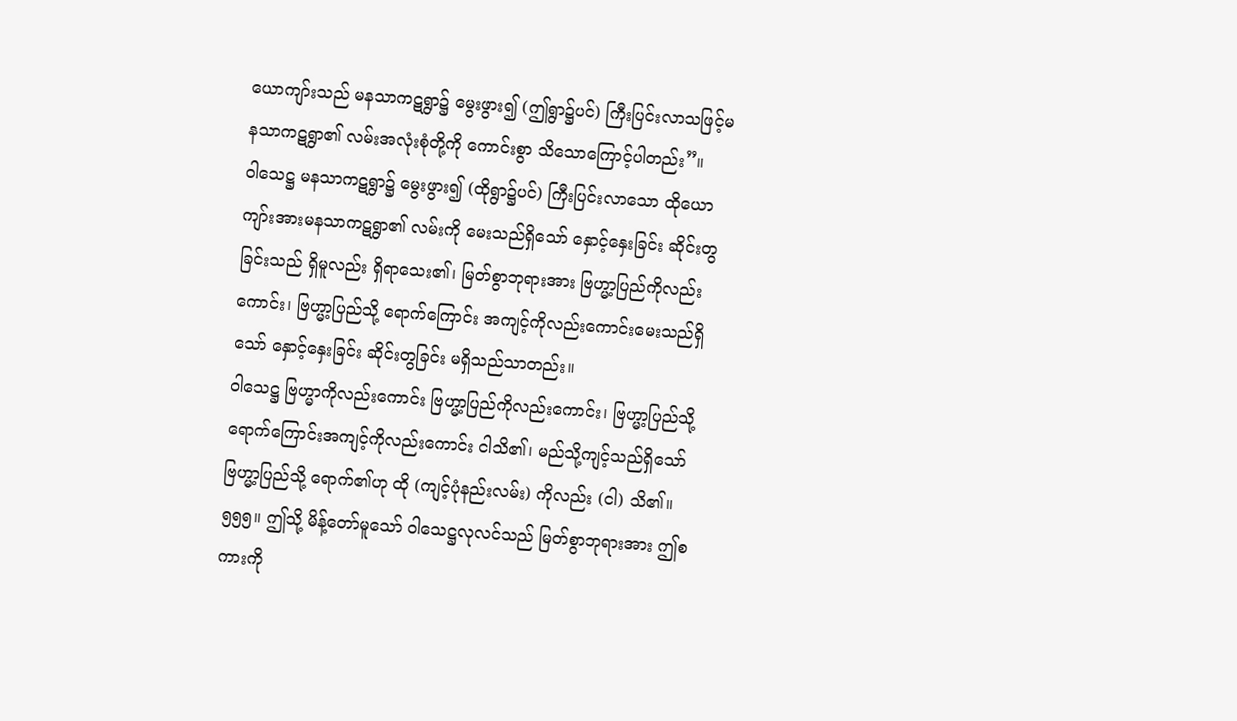ယောကျာ်းသည် မနသာကဋရွာ၌ မွေးဖွား၍ (ဤရွာ၌ပင်) ကြီးပြင်းလာသဖြင့်မနသာကဋရွာ၏ လမ်းအလုံးစုံတို့ကို ကောင်းစွာ သိသောကြောင့်ပါတည်း”။
ဝါသေဋ္ဌ မနသာကဋရွာ၌ မွေးဖွား၍ (ထိုရွာ၌ပင်) ကြီးပြင်းလာသော ထိုယောကျာ်းအားမနသာကဋရွာ၏ လမ်းကို မေးသည်ရှိသော် နှောင့်နှေးခြင်း ဆိုင်းတွခြင်းသည် ရှိမူလည်း ရှိရာသေး၏၊ မြတ်စွာဘုရားအား ဗြဟ္မာ့ပြည်ကိုလည်းကောင်း၊ ဗြဟ္မာ့ပြည်သို့ ရောက်ကြောင်း အကျင့်ကိုလည်းကောင်းမေးသည်ရှိသော် နှောင့်နှေးခြင်း ဆိုင်းတွခြင်း မရှိသည်သာတည်း။
ဝါသေဋ္ဌ ဗြဟ္မာကိုလည်းကောင်း ဗြဟ္မာ့ပြည်ကိုလည်းကောင်း၊ ဗြဟ္မာ့ပြည်သို့ ရောက်ကြောင်းအကျင့်ကိုလည်းကောင်း ငါသိ၏၊ မည်သို့ကျင့်သည်ရှိသော် ဗြဟ္မာ့ပြည်သို့ ရောက်၏ဟု ထို (ကျင့်ပုံနည်းလမ်း) ကိုလည်း (ငါ) သိ၏။
၅၅၅။ ဤသို့ မိန့်တော်မူသော် ဝါသေဋ္ဌလုလင်သည် မြတ်စွာဘုရားအား ဤစကားကို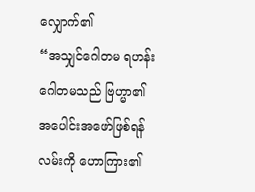လျှောက်၏
“အသျှင်ဂေါတမ ရဟန်းဂေါတမသည် ဗြဟ္မာ၏ အပေါင်းအဖော်ဖြစ်ရန် လမ်းကို ဟောကြား၏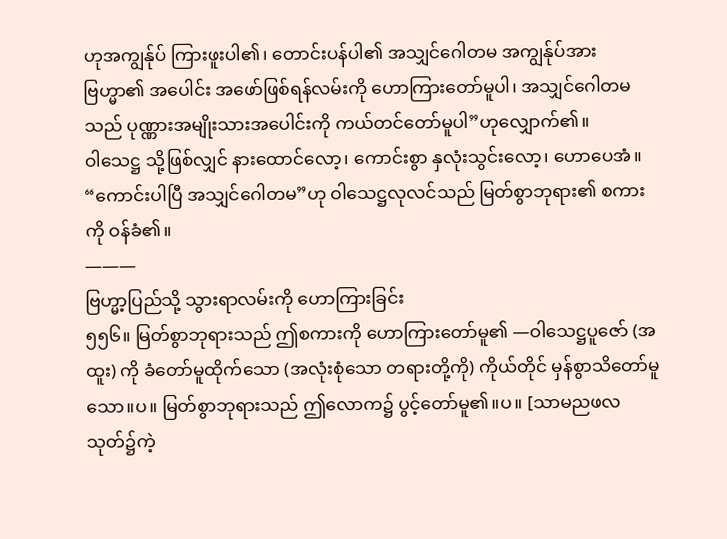ဟုအကျွန်ုပ် ကြားဖူးပါ၏၊ တောင်းပန်ပါ၏ အသျှင်ဂေါတမ အကျွန်ုပ်အား ဗြဟ္မာ၏ အပေါင်း အဖော်ဖြစ်ရန်လမ်းကို ဟောကြားတော်မူပါ၊ အသျှင်ဂေါတမသည် ပုဏ္ဏားအမျိုးသားအပေါင်းကို ကယ်တင်တော်မူပါ”ဟုလျှောက်၏။
ဝါသေဋ္ဌ သို့ဖြစ်လျှင် နားထောင်လော့၊ ကောင်းစွာ နှလုံးသွင်းလော့၊ ဟောပေအံ။
“ကောင်းပါပြီ အသျှင်ဂေါတမ”ဟု ဝါသေဋ္ဌလုလင်သည် မြတ်စွာဘုရား၏ စကားကို ဝန်ခံ၏။
———
ဗြဟ္မာ့ပြည်သို့ သွားရာလမ်းကို ဟောကြားခြင်း
၅၅၆။ မြတ်စွာဘုရားသည် ဤစကားကို ဟောကြားတော်မူ၏ —ဝါသေဋ္ဌပူဇော် (အထူး) ကို ခံတော်မူထိုက်သော (အလုံးစုံသော တရားတို့ကို) ကိုယ်တိုင် မှန်စွာသိတော်မူသော။ပ။ မြတ်စွာဘုရားသည် ဤလောက၌ ပွင့်တော်မူ၏။ပ။ [သာမညဖလသုတ်၌ကဲ့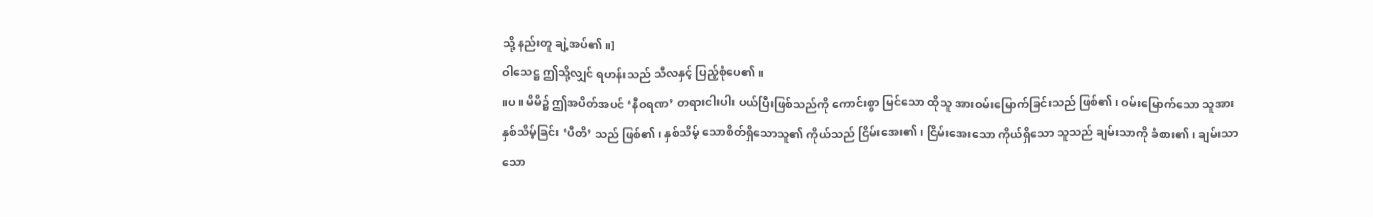သို့ နည်းတူ ချဲ့အပ်၏။]
ဝါသေဋ္ဌ ဤသို့လျှင် ရဟန်းသည် သီလနှင့် ပြည့်စုံပေ၏။
။ပ။ မိမိ၌ ဤအပိတ်အပင် ‘နီဝရဏ’ တရားငါးပါး ပယ်ပြီးဖြစ်သည်ကို ကောင်းစွာ မြင်သော ထိုသူ အားဝမ်းမြောက်ခြင်းသည် ဖြစ်၏၊ ဝမ်းမြောက်သော သူအား နှစ်သိမ့်ခြင်း ‘ပီတိ’ သည် ဖြစ်၏၊ နှစ်သိမ့် သောစိတ်ရှိသောသူ၏ ကိုယ်သည် ငြိမ်းအေး၏၊ ငြိမ်းအေးသော ကိုယ်ရှိသော သူသည် ချမ်းသာကို ခံစား၏၊ ချမ်းသာသော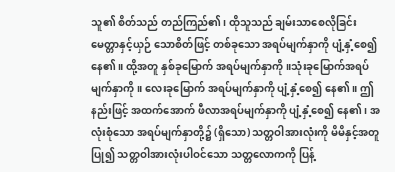သူ၏ စိတ်သည် တည်ကြည်၏၊ ထိုသူသည် ချမ်းသာစေလိုခြင်း မေတ္တာနှင့်ယှဉ် သောစိတ်ဖြင့် တစ်ခုသော အရပ်မျက်နှာကို ပျံ့နှံ့စေ၍ နေ၏။ ထို့အတူ နှစ်ခုမြောက် အရပ်မျက်နှာကို။သုံးခုမြောက်အရပ် မျက်နှာကို။ လေးခုမြောက် အရပ်မျက်နှာကို ပျံ့နှံ့စေ၍ နေ၏။ ဤနည်းဖြင့် အထက်အောက် ဖီလာအရပ်မျက်နှာကို ပျံ့နှံ့စေ၍ နေ၏၊ အလုံးစုံသော အရပ်မျက်နှာတို့၌ (ရှိသော) သတ္တဝါအားလုံးကို မိမိနှင့်အတူ ပြု၍ သတ္တဝါအားလုံးပါဝင်သော သတ္တလောကကို ပြန့်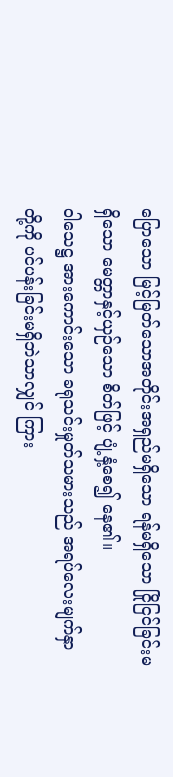ပြောသော မြင့်မြတ်သောအတိုင်းအရှည်မရှိသော ရန်မရှိသော ငြိုငြင်ခြင်းမရှိသော မေတ္တာနှင့်ယှဉ်သော စိတ်ဖြင့် ပျံ့နှံ့စေ၍ နေ၏။
ဝါသေဋ္ဌ အားကောင်းသော ခရုသင်းမှုတ်သမားသည် အရပ်လေးမျက်နှာတို့ကို ပင်ပန်းခြင်းမရှိဘဲသာလျှင် ကြား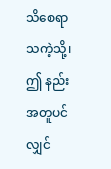သိစေရာသကဲ့သို့၊ ဤ နည်းအတူပင်လျှင်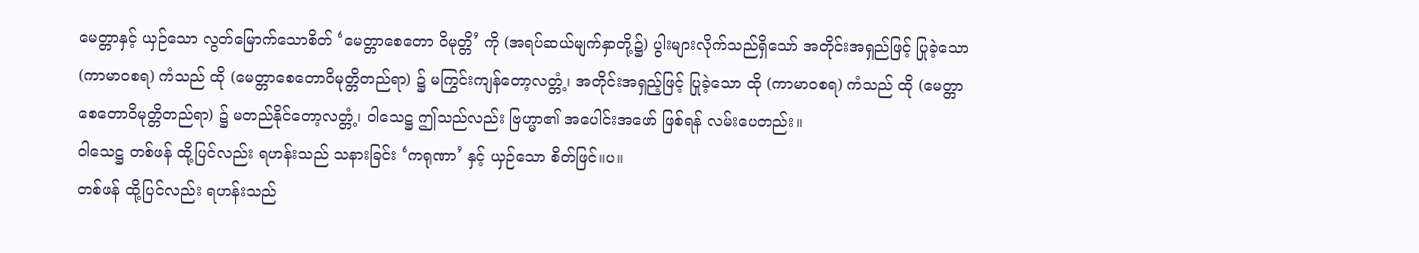မေတ္တာနှင့် ယှဉ်သော လွတ်မြောက်သောစိတ် ‘မေတ္တာစေတော ဝိမုတ္တိ’ ကို (အရပ်ဆယ်မျက်နှာတို့၌) ပွါးများလိုက်သည်ရှိသော် အတိုင်းအရှည်ဖြင့် ပြုခဲ့သော (ကာမာဝစရ) ကံသည် ထို (မေတ္တာစေတောဝိမုတ္တိတည်ရာ) ၌ မကြွင်းကျန်တော့လတ္တံ့၊ အတိုင်းအရှည့်ဖြင့် ပြုခဲ့သော ထို (ကာမာဝစရ) ကံသည် ထို (မေတ္တာစေတောဝိမုတ္တိတည်ရာ) ၌ မတည်နိုင်တော့လတ္တံ့၊ ဝါသေဋ္ဌ ဤသည်လည်း ဗြဟ္မာ၏ အပေါင်းအဖော် ဖြစ်ရန် လမ်းပေတည်း။
ဝါသေဋ္ဌ တစ်ဖန် ထို့ပြင်လည်း ရဟန်းသည် သနားခြင်း ‘ကရုဏာ’ နှင့် ယှဉ်သော စိတ်ဖြင်။ပ။
တစ်ဖန် ထို့ပြင်လည်း ရဟန်းသည်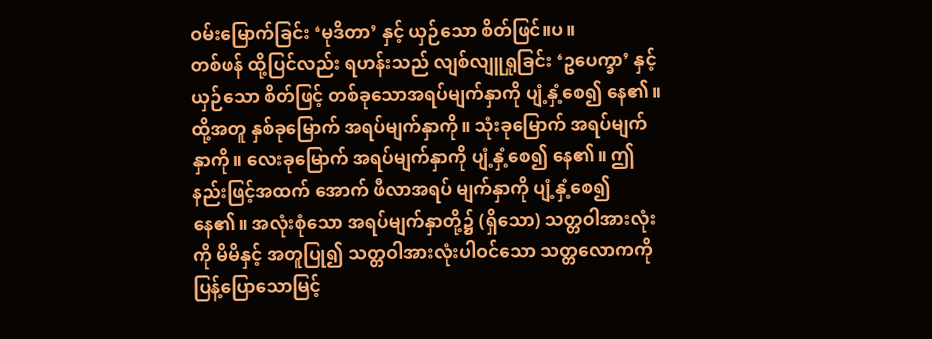ဝမ်းမြောက်ခြင်း ‘မုဒိတာ’ နှင့် ယှဉ်သော စိတ်ဖြင်။ပ။
တစ်ဖန် ထို့ပြင်လည်း ရဟန်းသည် လျစ်လျူရှုခြင်း ‘ဥပေက္ခာ’ နှင့် ယှဉ်သော စိတ်ဖြင့် တစ်ခုသောအရပ်မျက်နှာကို ပျံ့နှံ့စေ၍ နေ၏။ ထို့အတူ နှစ်ခုမြောက် အရပ်မျက်နှာကို။ သုံးခုမြောက် အရပ်မျက်နှာကို။ လေးခုမြောက် အရပ်မျက်နှာကို ပျံ့နှံ့စေ၍ နေ၏။ ဤနည်းဖြင့်အထက် အောက် ဖီလာအရပ် မျက်နှာကို ပျံ့နှံ့စေ၍ နေ၏။ အလုံးစုံသော အရပ်မျက်နှာတို့၌ (ရှိသော) သတ္တဝါအားလုံးကို မိမိနှင့် အတူပြု၍ သတ္တဝါအားလုံးပါဝင်သော သတ္တလောကကို ပြန့်ပြောသောမြင့်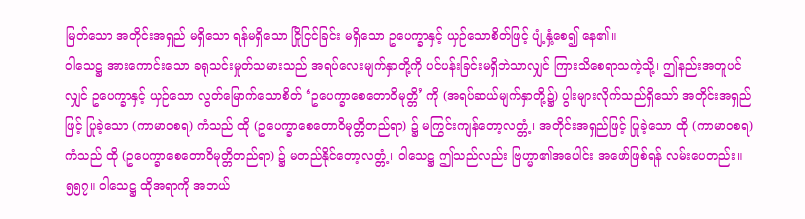မြတ်သော အတိုင်းအရှည် မရှိသော ရန်မရှိသော ငြိုငြင်ခြင်း မရှိသော ဥပေက္ခာနှင့် ယှဉ်သောစိတ်ဖြင့် ပျံ့နှံ့စေ၍ နေ၏။
ဝါသေဋ္ဌ အားကောင်းသော ခရုသင်းမှုတ်သမားသည် အရပ်လေးမျက်နှာတို့ကို ပင်ပန်းခြင်းမရှိဘဲသာလျှင် ကြားသိစေရာသကဲ့သို့၊ ဤနည်းအတူပင်လျှင် ဥပေက္ခာနှင့် ယှဉ်သော လွတ်မြောက်သောစိတ် ‘ဥပေက္ခာစေတောဝိမုတ္တိ’ ကို (အရပ်ဆယ်မျက်နှာတို့၌) ပွါးများလိုက်သည်ရှိသော် အတိုင်းအရှည်ဖြင့် ပြုခဲ့သော (ကာမာဝစရ) ကံသည် ထို (ဥပေက္ခာစေတောဝိမုတ္တိတည်ရာ) ၌ မကြွင်းကျန်တော့လတ္တံ့၊ အတိုင်းအရှည်ဖြင့် ပြုခဲ့သော ထို (ကာမာဝစရ) ကံသည် ထို (ဥပေက္ခာစေတောဝိမုတ္တိတည်ရာ) ၌ မတည်နိုင်တော့လတ္တံ့၊ ဝါသေဋ္ဌ ဤသည်လည်း ဗြဟ္မာ၏အပေါင်း အဖော်ဖြစ်ရန် လမ်းပေတည်း။
၅၅၇။ ဝါသေဋ္ဌ ထိုအရာကို အဘယ်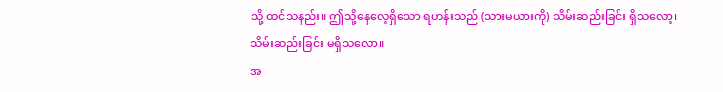သို့ ထင်သနည်း။ ဤသို့နေလေ့ရှိသော ရဟန်းသည် (သားမယားကို) သိမ်းဆည်းခြင်း ရှိသလော့၊ သိမ်းဆည်းခြင်း မရှိသလော။
အ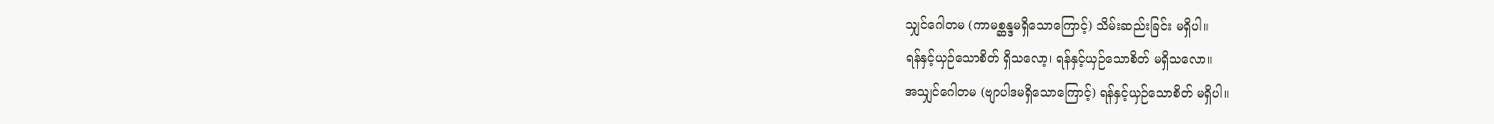သျှင်ဂေါတမ (ကာမစ္ဆန္ဒမရှိသောကြောင့်) သိမ်းဆည်းခြင်း မရှိပါ။
ရန်နှင့်ယှဉ်သောစိတ် ရှိသလော့၊ ရန်နှင့်ယှဉ်သောစိတ် မရှိသလော။
အသျှင်ဂေါတမ (ဗျာပါဒမရှိသောကြောင့်) ရန်နှင့်ယှဉ်သောစိတ် မရှိပါ။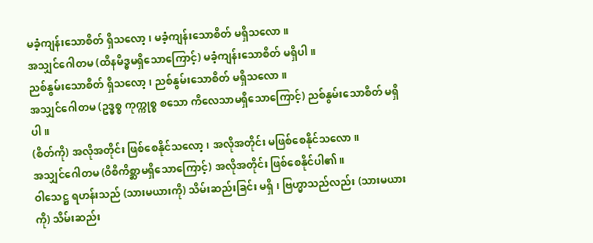မခံ့ကျန်းသောစိတ် ရှိသလော့၊ မခံ့ကျန်းသောစိတ် မရှိသလော။
အသျှင်ဂေါတမ (ထိနမိဒ္ဓမရှိသောကြောင့်) မခံ့ကျန်းသောစိတ် မရှိပါ။
ညစ်နွမ်းသောစိတ် ရှိသလော့၊ ညစ်နွမ်းသောစိတ် မရှိသလော။
အသျှင်ဂေါတမ (ဥဒ္ဓစ္စ ကုက္ကုစ္စ စသော ကိလေသာမရှိသောကြောင့်) ညစ်နွမ်းသောစိတ် မရှိပါ။
(စိတ်ကို) အလိုအတိုင်း ဖြစ်စေနိုင်သလော့၊ အလိုအတိုင်း မဖြစ်စေနိုင်သလော။
အသျှင်ဂေါတမ (ဝိစိကိစ္ဆာမရှိသောကြောင့်) အလိုအတိုင်း ဖြစ်စေနိုင်ပါ၏။
ဝါသေဋ္ဌ ရဟန်းသည် (သားမယားကို) သိမ်းဆည်းခြင်း မရှိ၊ ဗြဟ္မာသည်လည်း (သားမယားကို) သိမ်းဆည်း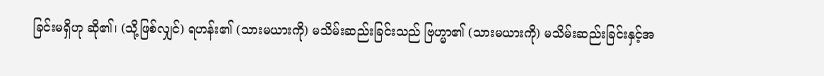ခြင်းမရှိဟု ဆို၏၊ (သို့ဖြစ်လျှင်) ရဟန်း၏ (သားမယားကို) မသိမ်းဆည်းခြင်းသည် ဗြဟ္မာ၏ (သားမယားကို) မသိမ်းဆည်းခြင်းနှင့်အ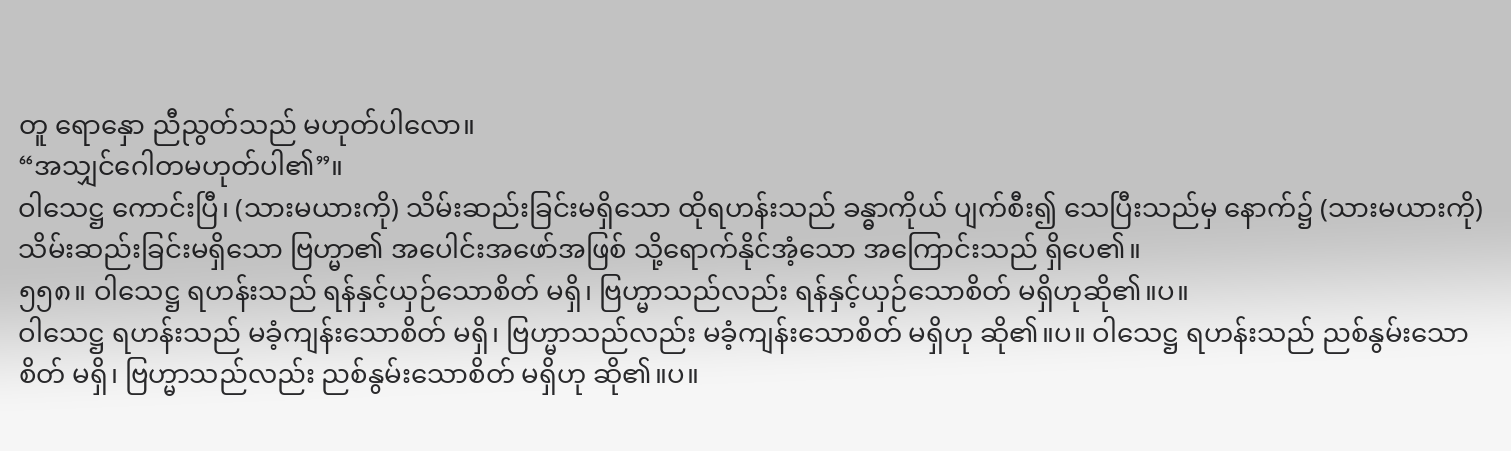တူ ရောနှော ညီညွတ်သည် မဟုတ်ပါလော။
“အသျှင်ဂေါတမဟုတ်ပါ၏”။
ဝါသေဋ္ဌ ကောင်းပြီ၊ (သားမယားကို) သိမ်းဆည်းခြင်းမရှိသော ထိုရဟန်းသည် ခန္ဓာကိုယ် ပျက်စီး၍ သေပြီးသည်မှ နောက်၌ (သားမယားကို) သိမ်းဆည်းခြင်းမရှိသော ဗြဟ္မာ၏ အပေါင်းအဖော်အဖြစ် သို့ရောက်နိုင်အံ့သော အကြောင်းသည် ရှိပေ၏။
၅၅၈။ ဝါသေဋ္ဌ ရဟန်းသည် ရန်နှင့်ယှဉ်သောစိတ် မရှိ၊ ဗြဟ္မာသည်လည်း ရန်နှင့်ယှဉ်သောစိတ် မရှိဟုဆို၏။ပ။
ဝါသေဋ္ဌ ရဟန်းသည် မခံ့ကျန်းသောစိတ် မရှိ၊ ဗြဟ္မာသည်လည်း မခံ့ကျန်းသောစိတ် မရှိဟု ဆို၏။ပ။ ဝါသေဋ္ဌ ရဟန်းသည် ညစ်နွမ်းသောစိတ် မရှိ၊ ဗြဟ္မာသည်လည်း ညစ်နွမ်းသောစိတ် မရှိဟု ဆို၏။ပ။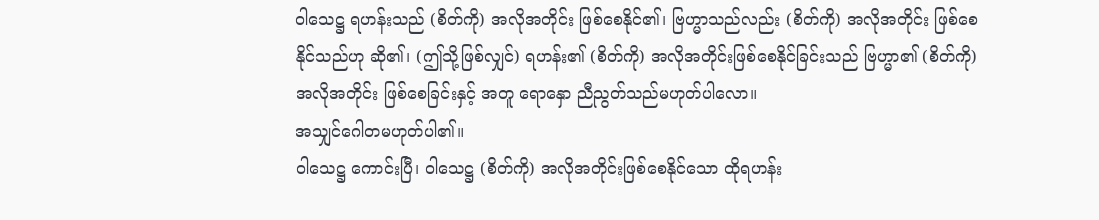ဝါသေဋ္ဌ ရဟန်းသည် (စိတ်ကို) အလိုအတိုင်း ဖြစ်စေနိုင်၏၊ ဗြဟ္မာသည်လည်း (စိတ်ကို) အလိုအတိုင်း ဖြစ်စေနိုင်သည်ဟု ဆို၏၊ (ဤသို့ဖြစ်လျှင်) ရဟန်း၏ (စိတ်ကို) အလိုအတိုင်းဖြစ်စေနိုင်ခြင်းသည် ဗြဟ္မာ၏ (စိတ်ကို) အလိုအတိုင်း ဖြစ်စေခြင်းနှင့် အတူ ရောနှော ညီညွတ်သည်မဟုတ်ပါလော။
အသျှင်ဂေါတမဟုတ်ပါ၏။
ဝါသေဋ္ဌ ကောင်းပြီ၊ ဝါသေဋ္ဌ (စိတ်ကို) အလိုအတိုင်းဖြစ်စေနိုင်သော ထိုရဟန်း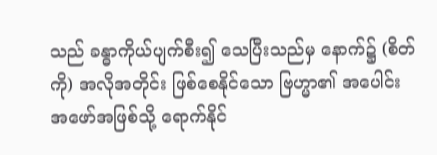သည် ခန္ဓာကိုယ်ပျက်စီး၍ သေပြီးသည်မှ နောက်၌ (စိတ်ကို) အလိုအတိုင်း ဖြစ်စေနိုင်သော ဗြဟ္မာ၏ အပေါင်း အဖော်အဖြစ်သို့ ရောက်နိုင်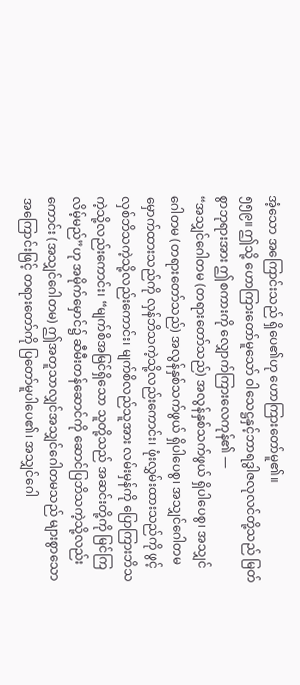အံ့သော အကြောင်းသည် ရှိပေ၏ဟု ဟောကြားတော်မူ၏။
၅၅၉။ ဤသို့ ဟောကြားတော်မူသော် ဝါသေဋ္ဌနှင့်ဘာရဒွါဇလုလင်တို့သည် မြတ်စွာဘုရားအား ဤစကားကို လျှောက်ကြားလေကုန်၏ —
“အသျှင်ဂေါတမ (တရားတော်သည်) အလွန်နှစ်သက်ဖွယ် ရှိပါပေစွ၊ အသျှင်ဂေါတမ (တရားတော်သည်) အလွန်နှစ်သက်ဖွယ် ရှိပါပေစွ၊ အသျှင်ဂေါတမ မှောက်ထားသည်ကို လှန်ဘိသကဲ့သို့လည်းကောင်း၊ ဖုံးလွှမ်းထားသည်ကို ဖွင့်လှစ်ဘိသကဲ့သို့လည်းကောင်း၊ မျက်စိလည်သူအား လမ်းမှန်ကို ပြောကြားဘိသကဲ့သို့လည်းကောင်း၊ “မျက်စိအမြင်ရှိသော သူတို့သည် အဆင်းတို့ကို မြင်ကြလိမ့်မည်”ဟု အမိုက်မှောင်၌ ဆီမီးတန်ဆောင်ကို ဆောင်ပြဘိသကဲ့သို့လည်းကောင်း (အသျှင်ဂေါတမ) ဤအတူသာလျှင်အသျှင်ဂေါတမသည် များစွာသော အကြောင်းဖြင့် တရားတော်ကို ပြတော်မူပါပေ၏၊ အသျှင်ဂေါ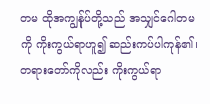တမ ထိုအကျွန်ုပ်တို့သည် အသျှင်ဂေါတမကို ကိုးကွယ်ရာဟူ၍ ဆည်းကပ်ပါကုန်၏၊ တရားတော်ကိုလည်း ကိုးကွယ်ရာ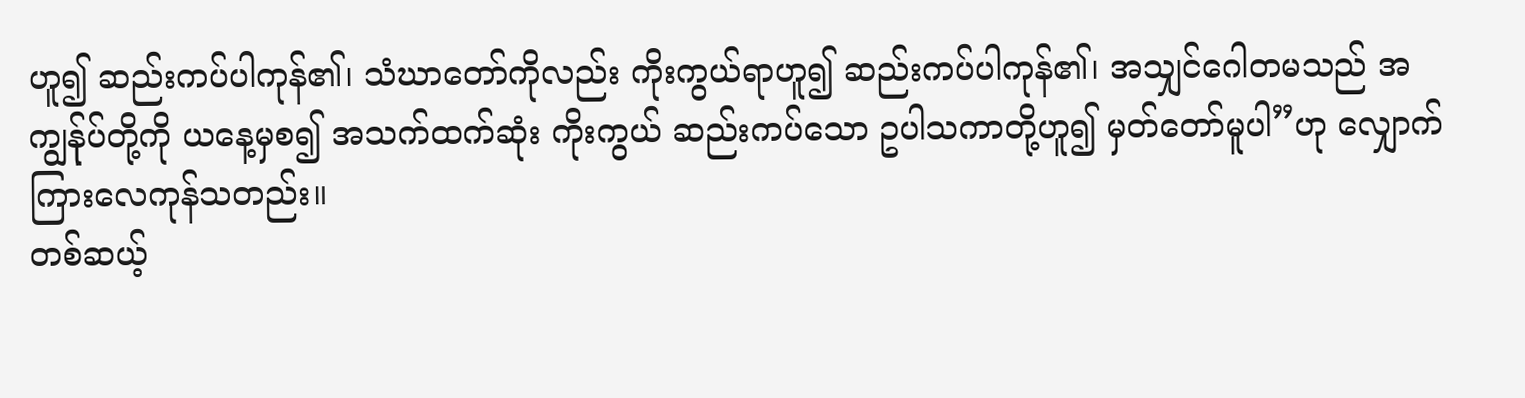ဟူ၍ ဆည်းကပ်ပါကုန်၏၊ သံဃာတော်ကိုလည်း ကိုးကွယ်ရာဟူ၍ ဆည်းကပ်ပါကုန်၏၊ အသျှင်ဂေါတမသည် အကျွန်ုပ်တို့ကို ယနေ့မှစ၍ အသက်ထက်ဆုံး ကိုးကွယ် ဆည်းကပ်သော ဥပါသကာတို့ဟူ၍ မှတ်တော်မူပါ”ဟု လျှောက်ကြားလေကုန်သတည်း။
တစ်ဆယ့်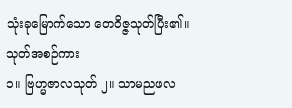သုံးခုမြောက်သော တေဝိဇ္ဇသုတ်ပြီး၏။
သုတ်အစဉ်ကား
၁။ ဗြဟ္မဇာလသုတ် ၂။ သာမညဖလ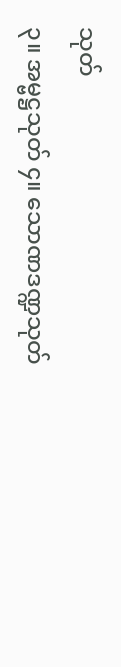သုတ်
၃။ အမ္ဗဋ္ဌသုတ် ၄။ သောဏဒဏ္ဍသုတ်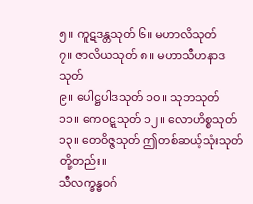၅။ ကူဋဒန္တသုတ် ၆။ မဟာလိသုတ်
၇။ ဇာလိယသုတ် ၈။ မဟာသီဟနာဒသုတ်
၉။ ပေါဋ္ဌပါဒသုတ် ၁ဝ။ သုဘသုတ်
၁၁။ ကေဝဋ္ဋသုတ် ၁၂။ လောဟိစ္စသုတ်
၁၃။ တေဝိဇ္ဇသုတ် ဤတစ်ဆယ့်သုံးသုတ်တို့တည်း။
သီလက္ခန္ဓဝဂ်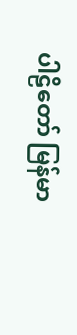ပါဠိတော် မြန်မာ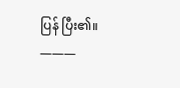ပြန် ပြီး၏။
———